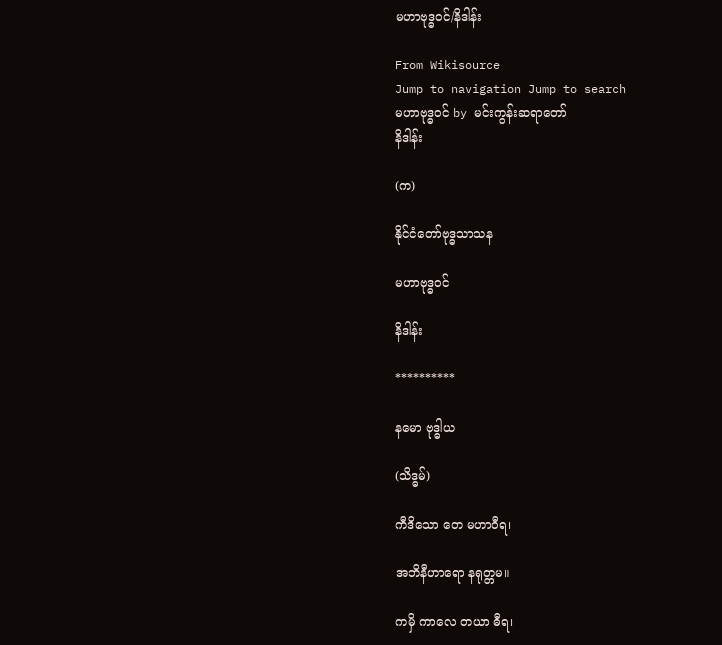မဟာဗုဒ္ဓဝင်/နိဒါန်း

From Wikisource
Jump to navigation Jump to search
မဟာဗုဒ္ဓဝင် by မင်းကွန်းဆရာတော်
နိဒါန်း

(က)

နိုင်ငံတော်ဗုဒ္ဓသာသန

မဟာဗုဒ္ဓဝင်

နိဒါန်း

**********

နမော ဗုဒ္ဓါယ

(သိဒ္ဓမ်)

ကီဒိသော တေ မဟာဝီရ၊

အဘိနီဟာရော နရုတ္တမ။

ကမှိ ကာလေ တယာ ဓီရ၊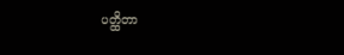ပတ္ထိတာ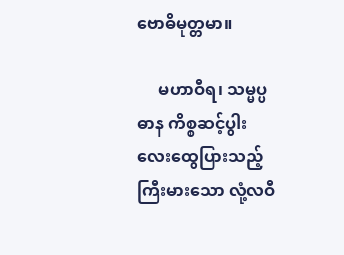ဗောဓိမုတ္တမာ။

     မဟာဝီရ၊ သမ္မပ္ပဓာန ကိစ္စဆင့်ပွါး လေးထွေပြားသည့် ကြီးမားသော လုံ့လဝီ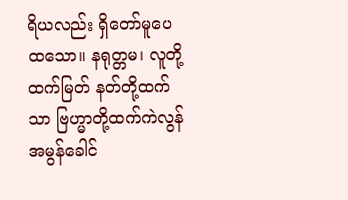ရိယလည်း ရှိတော်မူပေထသော။ နရုတ္တမ၊ လူတို့ထက်မြတ် နတ်တို့ထက်သာ ဗြဟ္မာတို့ထက်ကဲလွန် အမွန်ခေါင်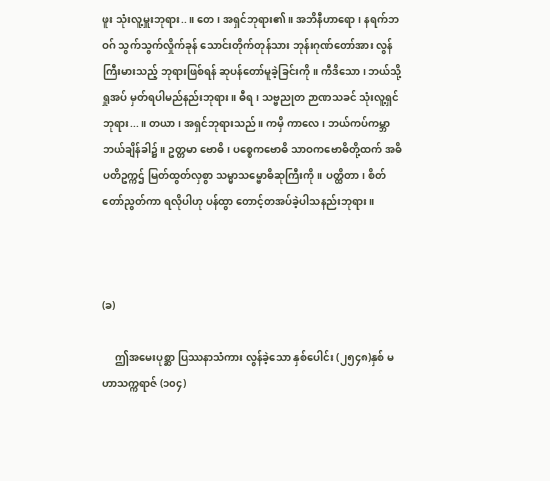ဖူး သုံးလူ့မှူးဘုရား..။ တေ၊ အရှင်ဘုရား၏။ အဘိနီဟာရော၊ နရက်ဘဝဂ် သွက်သွက်လှိုက်ခုန် သောင်းတိုက်တုန်သား ဘုန်းဂုဏ်တော်အား လွန်ကြီးမားသည့် ဘုရားဖြစ်ရန် ဆုပန်တော်မူခဲ့ခြင်းကို။ ကီဒိသော၊ ဘယ်သို့ရှုအပ် မှတ်ရပါမည်နည်းဘုရား။ ဓီရ၊ သဗ္ဗညုတ ဉာဏသခင် သုံးလူ့ရှင်ဘုရား...။ တယာ၊ အရှင်ဘုရားသည်။ ကမှိ ကာလေ၊ ဘယ်ကပ်ကမ္ဘာ ဘယ်ချိန်ခါ၌။ ဥတ္တမာ ဗောဓိ၊ ပစ္စေကဗောဓိ သာဝကဗောဓိတို့ထက် အဓိပတိဥက္ကဌ် မြတ်ထွတ်လှစွာ သမ္မာသမ္ဗောဓိဆုကြီးကို။ ပတ္ထိတာ၊ စိတ်တော်ညွတ်ကာ ရလိုပါဟု ပန်ထွာ တောင့်တအပ်ခဲ့ပါသနည်းဘုရား။



(ခ)

     ဤအမေးပုစ္ဆာ ပြဿနာသံကား လွန်ခဲ့သော နှစ်ပေါင်း (၂၅၄၈)နှစ် မဟာသက္ကရာဇ် (၁၀၄)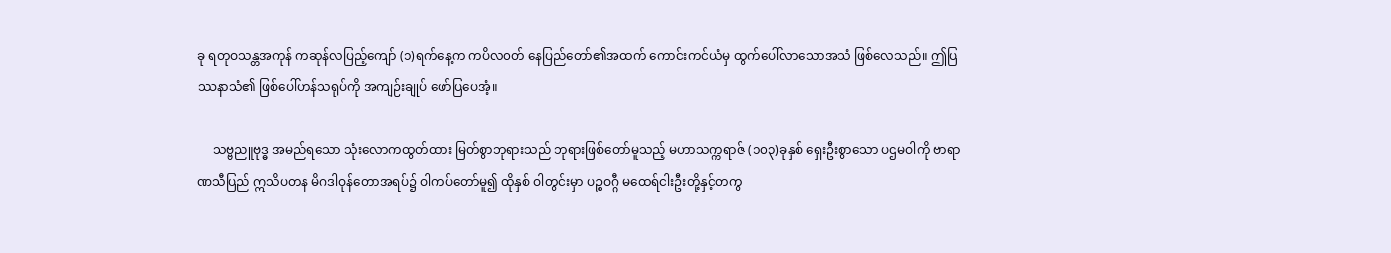ခု ရတုဝသန္တအကုန် ကဆုန်လပြည့်ကျော် (၁)ရက်နေ့က ကပိလ၀တ် နေပြည်တော်၏အထက် ကောင်းကင်ယံမှ ထွက်ပေါ်လာသောအသံ ဖြစ်လေသည်။ ဤပြဿနာသံ၏ ဖြစ်ပေါ်ဟန်သရုပ်ကို အကျဉ်းချုပ် ဖော်ပြပေအံ့။

     သဗ္ဗညူဗုဒ္ဓ အမည်ရသော သုံးလောကထွတ်ထား မြတ်စွာဘုရားသည် ဘုရားဖြစ်တော်မူသည့် မဟာသက္ကရာဇ် (၁၀၃)ခုနှစ် ရှေးဦးစွာသော ပဌမဝါကို ဗာရာဏသီပြည် ဣသိပတန မိဂဒါဝုန်တောအရပ်၌ ဝါကပ်တော်မူ၍ ထိုနှစ် ဝါတွင်းမှာ ပဉ္စဝဂ္ဂီ မထေရ်ငါးဦးတို့နှင့်တကွ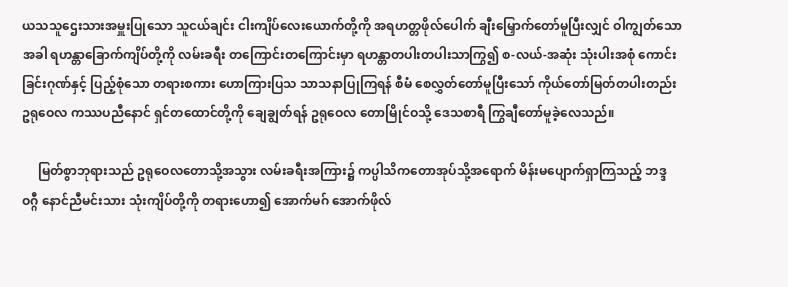ယသသူဌေးသားအမှူးပြုသော သူငယ်ချင်း ငါးကျိပ်လေးယောက်တို့ကို အရဟတ္တဖိုလ်ပေါက် ချီးမြှောက်တော်မူပြီးလျှင် ဝါကျွတ်သောအခါ ရဟန္တာခြောက်ကျိပ်တို့ကို လမ်းခရီး တကြောင်းတကြောင်းမှာ ရဟန္တာတပါးတပါးသာကြွ၍ စ-လယ်-အဆုံး သုံးပါးအစုံ ကောင်းခြင်းဂုဏ်နှင့် ပြည့်စုံသော တရားစကား ဟောကြားပြသ သာသနာပြုကြရန် စီမံ စေလွှတ်တော်မူပြီးသော် ကိုယ်တော်မြတ်တပါးတည်း ဥရုဝေလ ကဿပညီနောင် ရှင်တထောင်တို့ကို ချေချွတ်ရန် ဥရုဝေလ တောမြိုင်ဝသို့ ဒေသစာရီ ကြွချီတော်မူခဲ့လေသည်။

     မြတ်စွာဘုရားသည် ဥရုဝေလတောသို့အသွား လမ်းခရီးအကြား၌ ကပ္ပါသိကတောအုပ်သို့အရောက် မိန်းမပျောက်ရှာကြသည့် ဘဒ္ဒဝဂ္ဂီ နောင်ညီမင်းသား သုံးကျိပ်တို့ကို တရားဟော၍ အောက်မဂ် အောက်ဖိုလ်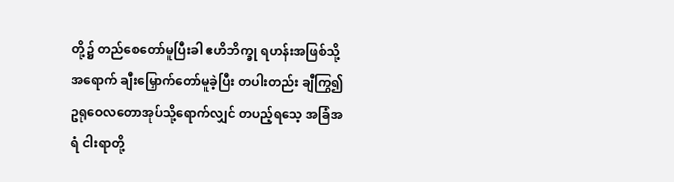တို့၌ တည်စေတော်မူပြီးခါ ဧဟိဘိက္ခု ရဟန်းအဖြစ်သို့အရောက် ချီးမြှောက်တော်မူခဲ့ပြီး တပါးတည်း ချီကြွ၍ ဥရုဝေလတောအုပ်သို့ရောက်လျှင် တပည့်ရသေ့ အခြံအရံ ငါးရာတို့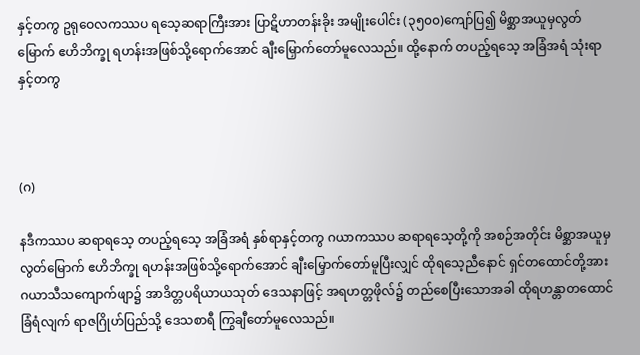နှင့်တကွ ဥရုဝေလကဿပ ရသေ့ဆရာကြီးအား ပြာဋိဟာတန်းခိုး အမျိုးပေါင်း (၃၅၀၀)ကျော်ပြ၍ မိစ္ဆာအယူမှလွတ်မြောက် ဧဟိဘိက္ခု ရဟန်းအဖြစ်သို့ရောက်အောင် ချီးမြှောက်တော်မူလေသည်။ ထို့နောက် တပည့်ရသေ့ အခြံအရံ သုံးရာနှင့်တကွ



(ဂ)

နဒီကဿပ ဆရာရသေ့ တပည့်ရသေ့ အခြံအရံ နှစ်ရာနှင့်တကွ ဂယာကဿပ ဆရာရသေ့တို့ကို အစဉ်အတိုင်း မိစ္ဆာအယူမှလွတ်မြောက် ဧဟိဘိက္ခု ရဟန်းအဖြစ်သို့ရောက်အောင် ချီးမြှောက်တော်မူပြီးလျှင် ထိုရသေ့ညီနောင် ရှင်တထောင်တို့အား ဂယာသီသကျောက်ဖျာ၌ အာဒိတ္တပရိယာယသုတ် ဒေသနာဖြင့် အရဟတ္တဖိုလ်၌ တည်စေပြီးသောအခါ ထိုရဟန္တာတထောင် ခြံရံလျက် ရာဇဂြိုဟ်ပြည်သို့ ဒေသစာရီ ကြွချီတော်မူလေသည်။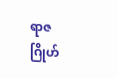ရာဇဂြိုဟ်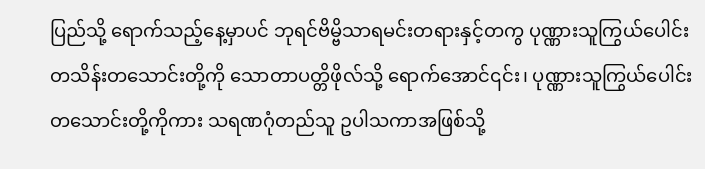ပြည်သို့ ရောက်သည့်နေ့မှာပင် ဘုရင်ဗိမ္ဗိသာရမင်းတရားနှင့်တကွ ပုဏ္ဏားသူကြွယ်ပေါင်း တသိန်းတသောင်းတို့ကို သောတာပတ္တိဖိုလ်သို့ ရောက်အောင်၎င်း၊ ပုဏ္ဏားသူကြွယ်ပေါင်း တသောင်းတို့ကိုကား သရဏဂုံတည်သူ ဥပါသကာအဖြစ်သို့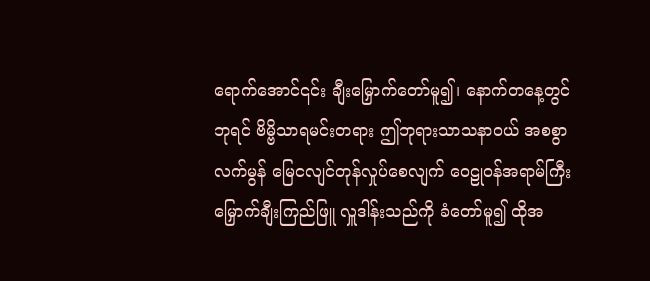ရောက်အောင်၎င်း ချီးမြှောက်တော်မူ၍၊ နောက်တနေ့တွင် ဘုရင် ဗိမ္ဗိသာရမင်းတရား ဤဘုရားသာသနာဝယ် အစစွာလက်မွန် မြေငလျင်တုန်လှုပ်စေလျက် ဝေဠုဝန်အရာမ်ကြီး မြှောက်ချီးကြည်ဖြူ လှူဒါန်းသည်ကို ခံတော်မူ၍ ထိုအ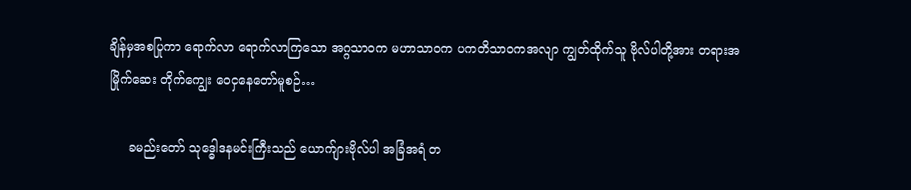ချိန်မှအစပြုကာ ရောက်လာ ရောက်လာကြသော အဂ္ဂသာဝက မဟာသာဝက ပကတိသာဝကအလျာ ကျွတ်ထိုက်သူ ဗိုလ်ပါတို့အား တရားအမြိုက်ဆေး တိုက်ကျွေး ဝေငှနေတော်မူစဉ်…

     ခမည်းတော် သုဒ္ဓေါဒနမင်းကြီးသည် ယောက်ျားဗိုလ်ပါ အခြံအရံ တ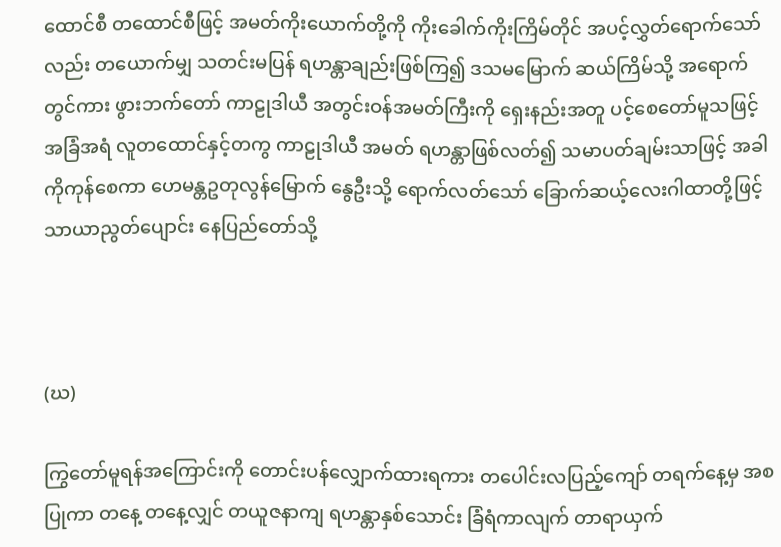ထောင်စီ တထောင်စီဖြင့် အမတ်ကိုးယောက်တို့ကို ကိုးခေါက်ကိုးကြိမ်တိုင် အပင့်လွှတ်ရောက်သော်လည်း တယောက်မျှ သတင်းမပြန် ရဟန္တာချည်းဖြစ်ကြ၍ ဒသမမြောက် ဆယ်ကြိမ်သို့ အရောက်တွင်ကား ဖွားဘက်တော် ကာဠုဒါယီ အတွင်းဝန်အမတ်ကြီးကို ရှေးနည်းအတူ ပင့်စေတော်မူသဖြင့် အခြံအရံ လူတထောင်နှင့်တကွ ကာဠုဒါယီ အမတ် ရဟန္တာဖြစ်လတ်၍ သမာပတ်ချမ်းသာဖြင့် အခါကိုကုန်စေကာ ဟေမန္တဥတုလွန်မြောက် နွေဦးသို့ ရောက်လတ်သော် ခြောက်ဆယ့်လေးဂါထာတို့ဖြင့် သာယာညွတ်ပျောင်း နေပြည်တော်သို့



(ဃ)

ကြွတော်မူရန်အကြောင်းကို တောင်းပန်လျှောက်ထားရကား တပေါင်းလပြည့်ကျော် တရက်နေ့မှ အစပြုကာ တနေ့ တနေ့လျှင် တယူဇနာကျ ရဟန္တာနှစ်သောင်း ခြံရံကာလျက် တာရာယှက်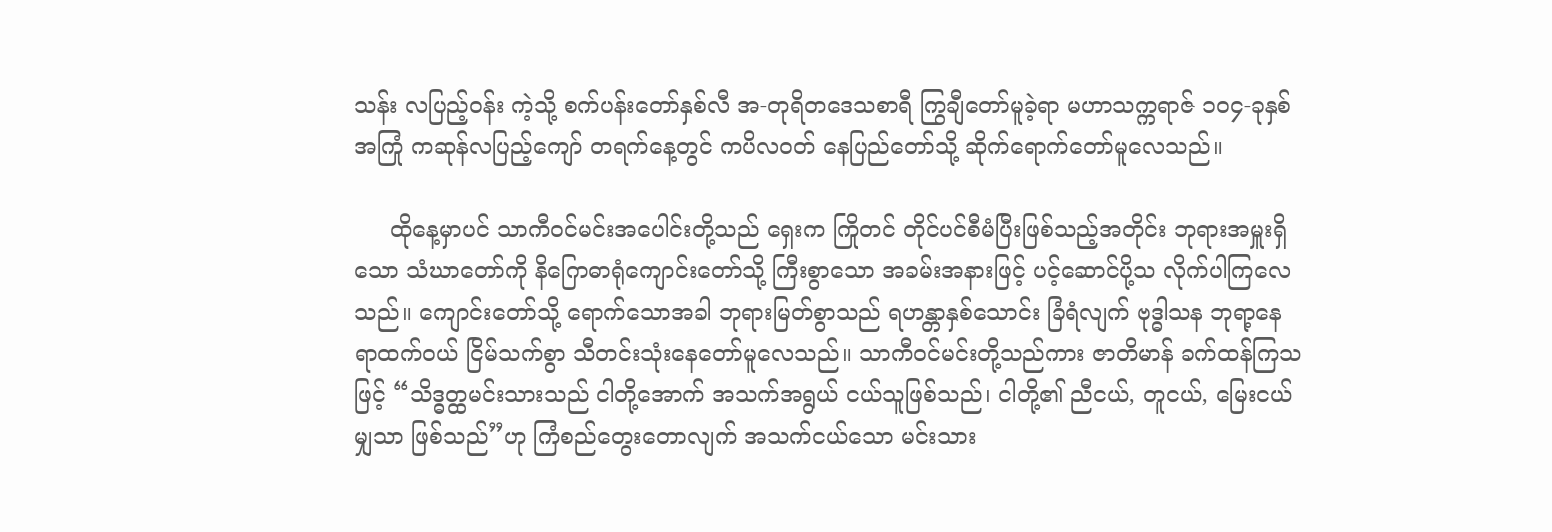သန်း လပြည့်ဝန်း ကဲ့သို့ စက်ပန်းတော်နှစ်လီ အ-တုရိတဒေသစာရီ ကြွချီတော်မူခဲ့ရာ မဟာသက္ကရာဇ် ၁၀၄-ခုနှစ်အကြုံ ကဆုန်လပြည့်ကျော် တရက်နေ့တွင် ကပိလ၀တ် နေပြည်တော်သို့ ဆိုက်ရောက်တော်မူလေသည်။

     ထိုနေ့မှာပင် သာကီဝင်မင်းအပေါင်းတို့သည် ရှေးက ကြိုတင် တိုင်ပင်စီမံပြီးဖြစ်သည့်အတိုင်း ဘုရားအမှူးရှိသော သံဃာတော်ကို နိဂြောဓာရုံကျောင်းတော်သို့ ကြီးစွာသော အခမ်းအနားဖြင့် ပင့်ဆောင်ပို့သ လိုက်ပါကြလေသည်။ ကျောင်းတော်သို့ ရောက်သောအခါ ဘုရားမြတ်စွာသည် ရဟန္တာနှစ်သောင်း ခြံရံလျက် ဗုဒ္ဓါသန ဘုရာ့နေရာထက်ဝယ် ငြိမ်သက်စွာ သီတင်းသုံးနေတော်မူလေသည်။ သာကီဝင်မင်းတို့သည်ကား ဇာတိမာန် ခက်ထန်ကြသဖြင့် “သိဒ္ဓတ္ထမင်းသားသည် ငါတို့အောက် အသက်အရွယ် ငယ်သူဖြစ်သည်၊ ငါတို့၏ ညီငယ်, တူငယ်, မြေးငယ်မျှသာ ဖြစ်သည်”ဟု ကြံစည်တွေးတောလျက် အသက်ငယ်သော မင်းသား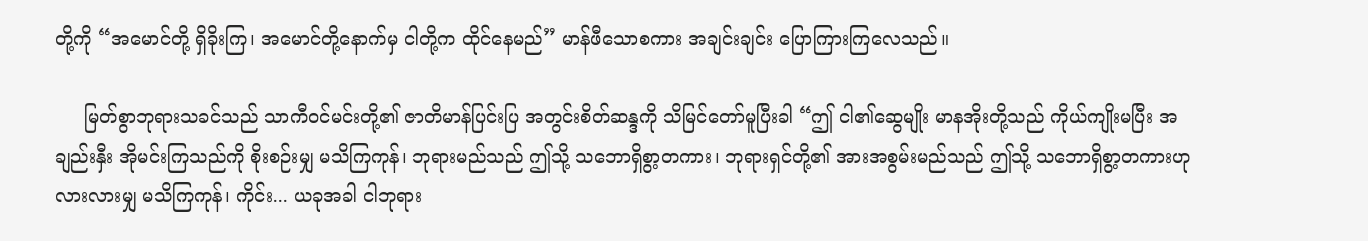တို့ကို “အမောင်တို့ ရှိခိုးကြ၊ အမောင်တို့နောက်မှ ငါတို့က ထိုင်နေမည်” မာန်ဖီသောစကား အချင်းချင်း ပြောကြားကြလေသည်။

     မြတ်စွာဘုရားသခင်သည် သာကီဝင်မင်းတို့၏ ဇာတိမာန်ပြင်းပြ အတွင်းစိတ်ဆန္ဒကို သိမြင်တော်မူပြီးခါ “ဤ ငါ၏ဆွေမျိုး မာနအိုးတို့သည် ကိုယ်ကျိုးမပြီး အချည်းနှီး အိုမင်းကြသည်ကို စိုးစဉ်းမျှ မသိကြကုန်၊ ဘုရားမည်သည် ဤသို့ သဘောရှိစွာ့တကား၊ ဘုရားရှင်တို့၏ အားအစွမ်းမည်သည် ဤသို့ သဘောရှိစွာ့တကားဟု လားလားမျှ မသိကြကုန်၊ ကိုင်း... ယခုအခါ ငါဘုရား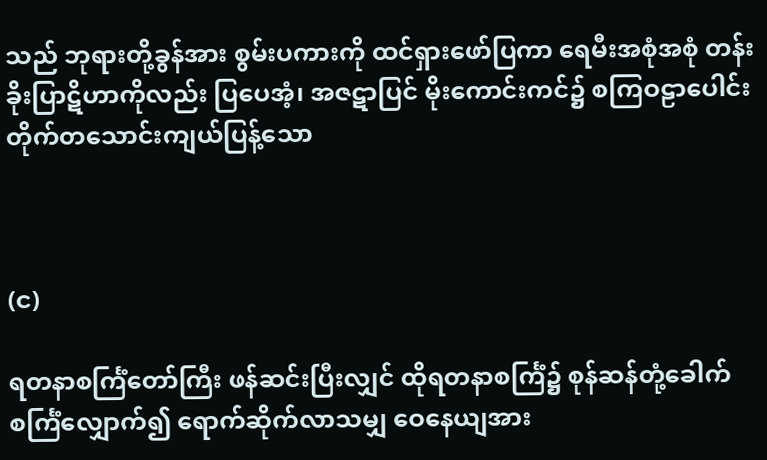သည် ဘုရားတို့ခွန်အား စွမ်းပကားကို ထင်ရှားဖော်ပြကာ ရေမီးအစုံအစုံ တန်းခိုးပြာဋိဟာကိုလည်း ပြပေအံ့၊ အဇဋာပြင် မိုးကောင်းကင်၌ စကြဝဠာပေါင်း တိုက်တသောင်းကျယ်ပြန့်သော



(င)

ရတနာစင်္ကြံတော်ကြီး ဖန်ဆင်းပြီးလျှင် ထိုရတနာစင်္ကြံ၌ စုန်ဆန်တုံ့ခေါက် စင်္ကြံလျှောက်၍ ရောက်ဆိုက်လာသမျှ ဝေနေယျအား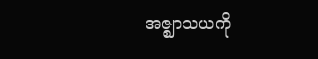အဇ္ဈာသယကို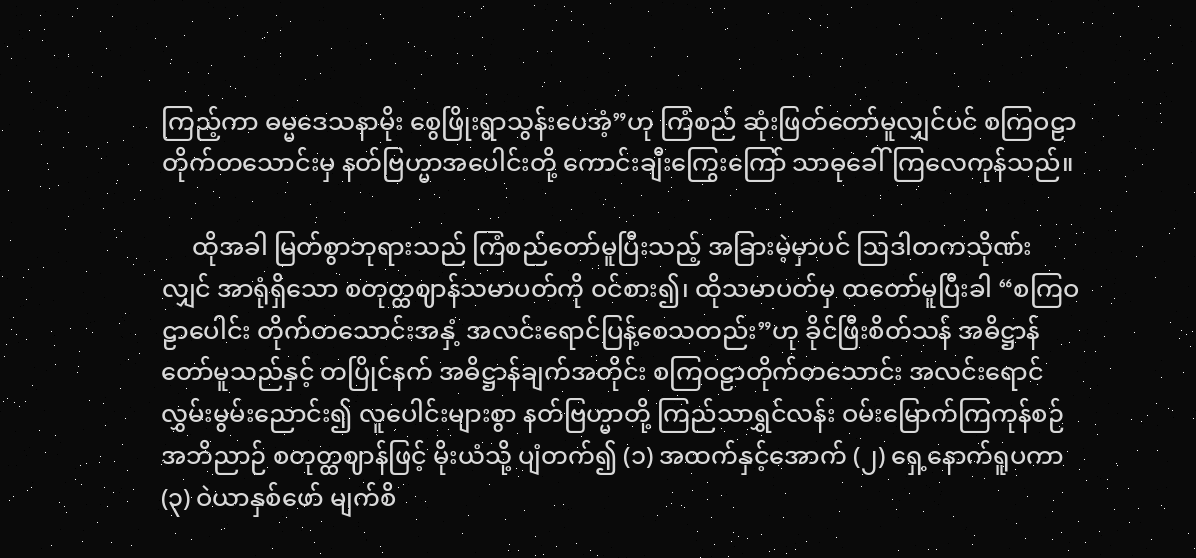ကြည့်ကာ ဓမ္မဒေသနာမိုး စွေဖြိုးရွာသွန်းပေအံ့”ဟု ကြံစည် ဆုံးဖြတ်တော်မူလျှင်ပင် စကြဝဠာတိုက်တသောင်းမှ နတ်ဗြဟ္မာအပေါင်းတို့ ကောင်းချီးကြွေးကြော် သာဓုခေါ်ကြလေကုန်သည်။

     ထိုအခါ မြတ်စွာဘုရားသည် ကြံစည်တော်မူပြီးသည့် အခြားမဲ့မှာပင် ဩဒါတကသိုဏ်းလျှင် အာရုံရှိသော စတုတ္ထဈာန်သမာပတ်ကို ဝင်စား၍၊ ထိုသမာပတ်မှ ထတော်မူပြီးခါ “စကြဝဠာပေါင်း တိုက်တသောင်းအနှံ့ အလင်းရောင်ပြန့်စေသတည်း”ဟု ခိုင်ဖြီးစိတ်သန် အဓိဋ္ဌာန်တော်မူသည်နှင့် တပြိုင်နက် အဓိဋ္ဌာန်ချက်အတိုင်း စကြဝဠာတိုက်တသောင်း အလင်းရောင် လွှမ်းမွမ်းညောင်း၍ လူပေါင်းများစွာ နတ်ဗြဟ္မာတို့ ကြည်သာရွှင်လန်း ဝမ်းမြောက်ကြကုန်စဉ် အဘိညာဉ် စတုတ္ထဈာန်ဖြင့် မိုးယံသို့ ပျံတက်၍ (၁) အထက်နှင့်အောက် (၂) ရှေ့နောက်ရူပကာ (၃) ဝဲယာနှစ်ဖော် မျက်စိ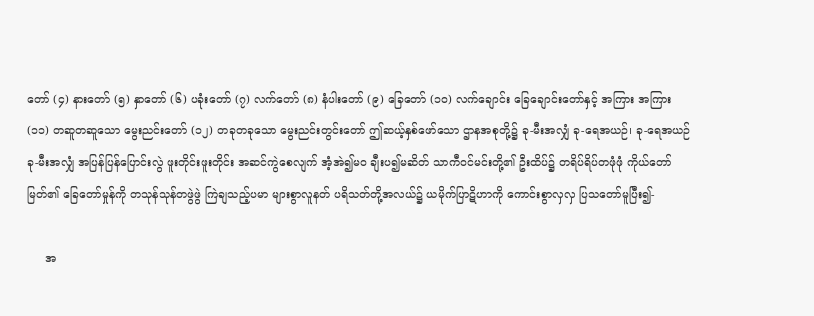တော် (၄) နားတော် (၅) နှာတော် (၆) ပခုံးတော် (၇) လက်တော် (၈) နံပါးတော် (၉) ခြေတော် (၁၀) လက်ချောင်း ခြေချောင်းတော်နှင့် အကြား အကြား (၁၁) တဆူတဆူသော မွေးညင်းတော် (၁၂) တခုတခုသော မွေးညင်းတွင်းတော် ဤဆယ့်နှစ်ဖော်သော ဌာနအစုတို့၌ ခု-မီးအလျှံ ခု-ရေအယဉ်၊ ခု-ရေအယဉ် ခု-မီးအလျှံ အပြန်ပြန်ပြောင်းလွဲ ဖူးတိုင်းဖူးတိုင်း အဆင်ကွဲစေလျက် အံ့အဲ၍မဝ ချီးပ၍မဆိတ် သာကီဝင်မင်းတို့၏ ဦးထိပ်၌ တရိပ်ရိပ်တဖုံဖုံ ကိုယ်တော်မြတ်၏ ခြေတော်မှုန်ကို တသုန်သုန်တဖွဲဖွဲ ကြဲချသည့်ပမာ များစွာလူနတ် ပရိသတ်တို့အလယ်၌ ယမိုက်ပြာဋိဟာကို ကောင်းစွာလှလှ ပြသတော်မူပြီး၍-

     အ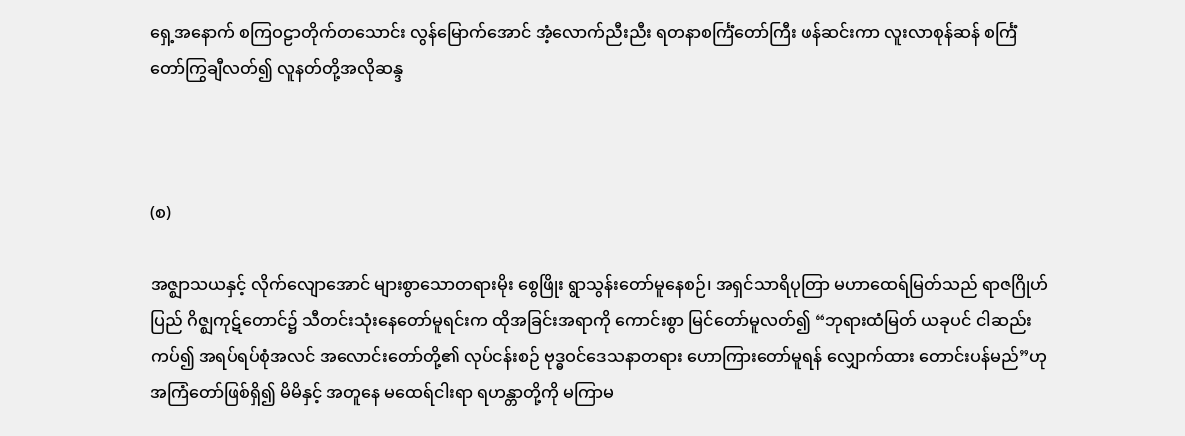ရှေ့အနောက် စကြဝဠာတိုက်တသောင်း လွန်မြောက်အောင် အံ့လောက်ညီးညီး ရတနာစင်္ကြံတော်ကြီး ဖန်ဆင်းကာ လူးလာစုန်ဆန် စင်္ကြံတော်ကြွချီလတ်၍ လူနတ်တို့အလိုဆန္ဒ



(စ)

အဇ္ဈာသယနှင့် လိုက်လျောအောင် များစွာသောတရားမိုး စွေဖြိုး ရွာသွန်းတော်မူနေစဉ်၊ အရှင်သာရိပုတြာ မဟာထေရ်မြတ်သည် ရာဇဂြိုဟ်ပြည် ဂိဇ္ဈကုဋ်တောင်၌ သီတင်းသုံးနေတော်မူရင်းက ထိုအခြင်းအရာကို ကောင်းစွာ မြင်တော်မူလတ်၍ “ဘုရားထံမြတ် ယခုပင် ငါဆည်းကပ်၍ အရပ်ရပ်စုံအလင် အလောင်းတော်တို့၏ လုပ်ငန်းစဉ် ဗုဒ္ဓဝင်ဒေသနာတရား ဟောကြားတော်မူရန် လျှောက်ထား တောင်းပန်မည်”ဟု အကြံတော်ဖြစ်ရှိ၍ မိမိနှင့် အတူနေ မထေရ်ငါးရာ ရဟန္တာတို့ကို မကြာမ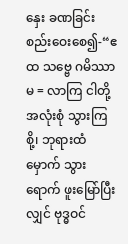နှေး ခဏခြင်း စည်းဝေးစေ၍-“ဧထ သဗ္ဗေ ဂမိဿာမ = လာကြ ငါတို့အလုံးစုံ သွားကြစို့၊ ဘုရားထံမှောက် သွားရောက် ဖူးမြော်ပြီးလျှင် ဗုဒ္ဓဝင်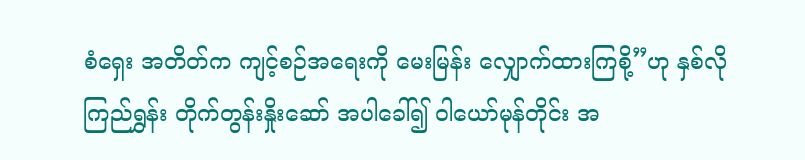စံရှေး အတိတ်က ကျင့်စဉ်အရေးကို မေးမြန်း လျှောက်ထားကြစို့”ဟု နှစ်လိုကြည်ရွှန်း တိုက်တွန်းနှိုးဆော် အပါခေါ်၍ ဝါယော်မုန်တိုင်း အ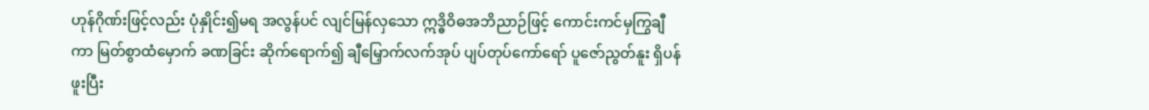ဟုန်ဂိုဏ်းဖြင့်လည်း ပုံနှိုင်း၍မရ အလွန်ပင် လျင်မြန်လှသော ဣဒ္ဓိဝိဓအဘိညာဉ်ဖြင့် ကောင်းကင်မှကြွချီကာ မြတ်စွာထံမှောက် ခဏခြင်း ဆိုက်ရောက်၍ ချီမြှောက်လက်အုပ် ပျပ်တုပ်ကော်ရော် ပူဇော်ညွတ်နူး ရှိပန်ဖူးပြီး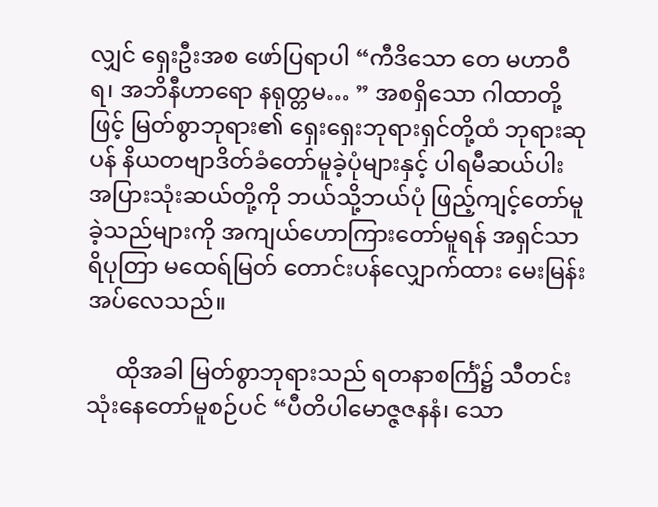လျှင် ရှေးဦးအစ ဖော်ပြရာပါ “ကီဒိသော တေ မဟာဝီရ၊ အဘိနီဟာရော နရုတ္တမ… ” အစရှိသော ဂါထာတို့ဖြင့် မြတ်စွာဘုရား၏ ရှေးရှေးဘုရားရှင်တို့ထံ ဘုရားဆုပန် နိယတဗျာဒိတ်ခံတော်မူခဲ့ပုံများနှင့် ပါရမီဆယ်ပါး အပြားသုံးဆယ်တို့ကို ဘယ်သို့ဘယ်ပုံ ဖြည့်ကျင့်တော်မူခဲ့သည်များကို အကျယ်ဟောကြားတော်မူရန် အရှင်သာရိပုတြာ မထေရ်မြတ် တောင်းပန်လျှောက်ထား မေးမြန်းအပ်လေသည်။

     ထိုအခါ မြတ်စွာဘုရားသည် ရတနာစင်္ကြံ၌ သီတင်းသုံးနေတော်မူစဉ်ပင် “ပီတိပါမောဇ္ဇဇနနံ၊ သော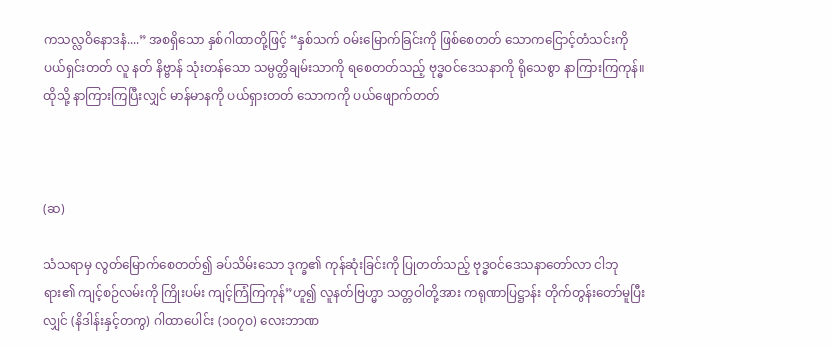ကသလ္လဝိနောဒနံ....” အစရှိသော နှစ်ဂါထာတို့ဖြင့် “နှစ်သက် ဝမ်းမြောက်ခြင်းကို ဖြစ်စေတတ် သောကငြောင့်တံသင်းကို ပယ်ရှင်းတတ် လူ နတ် နိဗ္ဗာန် သုံးတန်သော သမ္ပတ္တိချမ်းသာကို ရစေတတ်သည့် ဗုဒ္ဓဝင်ဒေသနာကို ရိုသေစွာ နာကြားကြကုန်။ ထိုသို့ နာကြားကြပြီးလျှင် မာန်မာနကို ပယ်ရှားတတ် သောကကို ပယ်ဖျောက်တတ်



(ဆ)

သံသရာမှ လွတ်မြောက်စေတတ်၍ ခပ်သိမ်းသော ဒုက္ခ၏ ကုန်ဆုံးခြင်းကို ပြုတတ်သည့် ဗုဒ္ဓဝင်ဒေသနာတော်လာ ငါဘုရား၏ ကျင့်စဉ်လမ်းကို ကြိုးပမ်း ကျင့်ကြံကြကုန်”ဟူ၍ လူနတ်ဗြဟ္မာ သတ္တဝါတို့အား ကရုဏာပြဋ္ဌာန်း တိုက်တွန်းတော်မူပြီးလျှင် (နိဒါန်းနှင့်တကွ) ဂါထာပေါင်း (၁၀၇ဝ) လေးဘာဏ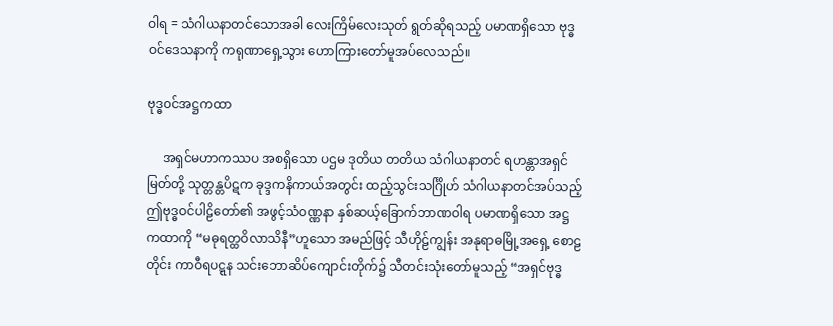ဝါရ = သံဂါယနာတင်သောအခါ လေးကြိမ်လေးသုတ် ရွတ်ဆိုရသည့် ပမာဏရှိသော ဗုဒ္ဓဝင်ဒေသနာကို ကရုဏာရှေ့သွား ဟောကြားတော်မူအပ်လေသည်။

ဗုဒ္ဓ၀င်အဋ္ဌကထာ

     အရှင်မဟာကဿပ အစရှိသော ပဌမ ဒုတိယ တတိယ သံဂါယနာတင် ရဟန္တာအရှင်မြတ်တို့ သုတ္တန္တပိဋက ခုဒ္ဒကနိကာယ်အတွင်း ထည့်သွင်းသင်္ဂြိုဟ် သံဂါယနာတင်အပ်သည့် ဤဗုဒ္ဓဝင်ပါဠိတော်၏ အဖွင့်သံဝဏ္ဏနာ နှစ်ဆယ့်ခြောက်ဘာဏဝါရ ပမာဏရှိသော အဋ္ဌကထာကို “မဓုရတ္ထဝိလာသိနီ”ဟူသော အမည်ဖြင့် သီဟိုဠ်ကျွန်း အနုရာဓမြို့အရှေ့ စောဠတိုင်း ကာဝီရပဋ္ဋန သင်းဘောဆိပ်ကျောင်းတိုက်၌ သီတင်းသုံးတော်မူသည့် “အရှင်ဗုဒ္ဓ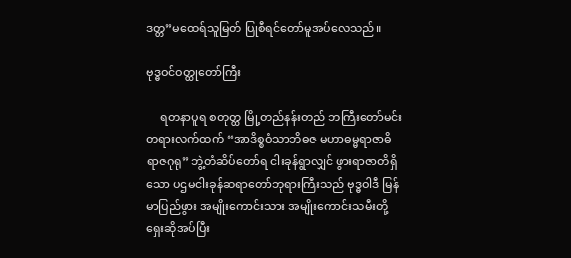ဒတ္တ”မထေရ်သူမြတ် ပြုစီရင်တော်မူအပ်လေသည်။

ဗုဒ္ဓဝင်ဝတ္ထုတော်ကြီး

     ရတနာပူရ စတုတ္ထ မြို့တည်နန်းတည် ဘကြီးတော်မင်းတရားလက်ထက် “အာဒိစ္စဝံသာဘိဓဇ မဟာဓမ္မရာဇာဓိရာဇဂုရု” ဘွဲ့တံဆိပ်တော်ရ ငါးခုန်ရွာလျှင် ဖွားရာဇာတိရှိသော ပဌမငါးခုန်ဆရာတော်ဘုရားကြီးသည် ဗုဒ္ဓဝါဒီ မြန်မာပြည်ဖွား အမျိုးကောင်းသား အမျိုးကောင်းသမီးတို့ ရှေးဆိုအပ်ပြီး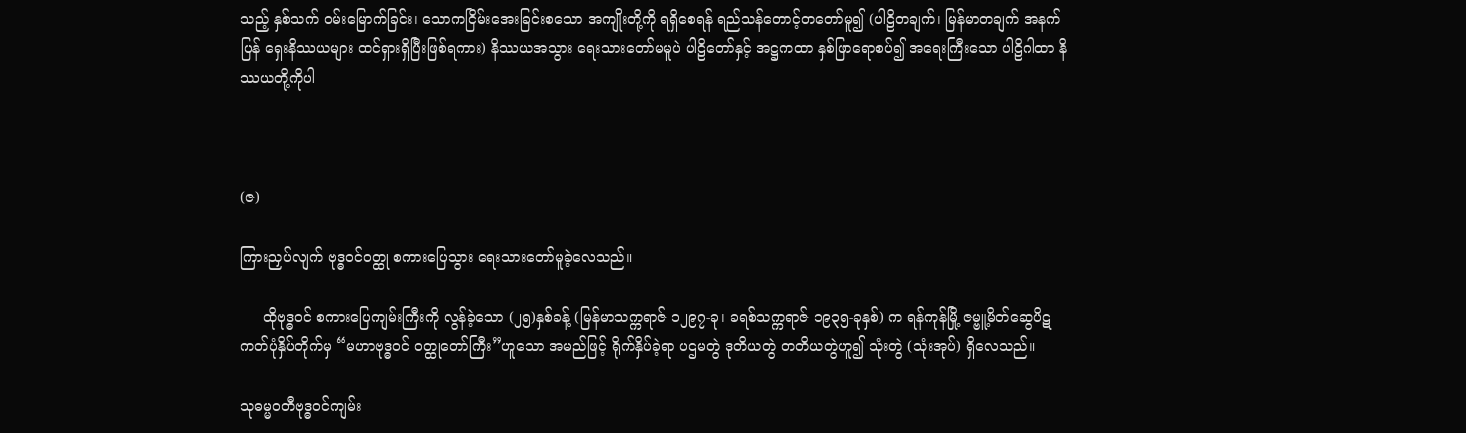သည့် နှစ်သက် ဝမ်းမြောက်ခြင်း၊ သောကငြိမ်းအေးခြင်းစသော အကျိုးတို့ကို ရရှိစေရန် ရည်သန်တောင့်တတော်မူ၍ (ပါဠိတချက်၊ မြန်မာတချက် အနက်ပြန် ရှေးနိဿယများ ထင်ရှားရှိပြီးဖြစ်ရကား) နိဿယအသွား ရေးသားတော်မမူပဲ ပါဠိတော်နှင့် အဋ္ဌကထာ နှစ်ဖြာရောစပ်၍ အရေးကြီးသော ပါဠိဂါထာ နိဿယတို့ကိုပါ



(ဇ)

ကြားညှပ်လျက် ဗုဒ္ဓဝင်ဝတ္ထု စကားပြေသွား ရေးသားတော်မူခဲ့လေသည်။

     ထိုဗုဒ္ဓဝင် စကားပြေကျမ်းကြီးကို လွန်ခဲ့သော (၂၅)နှစ်ခန့် (မြန်မာသက္ကရာဇ် ၁၂၉၇-ခု၊ ခရစ်သက္ကရာဇ် ၁၉၃၅-ခုနှစ်) က ရန်ကုန်မြို့ ဇမ္ဗူ့မိတ်ဆွေပိဋကတ်ပုံနှိပ်တိုက်မှ “မဟာဗုဒ္ဓဝင် ဝတ္ထုတော်ကြီး”ဟူသော အမည်ဖြင့် ရိုက်နှိပ်ခဲ့ရာ ပဌမတွဲ ဒုတိယတွဲ တတိယတွဲဟူ၍ သုံးတွဲ (သုံးအုပ်) ရှိလေသည်။

သုဓမ္မဝတီဗုဒ္ဓ၀င်ကျမ်း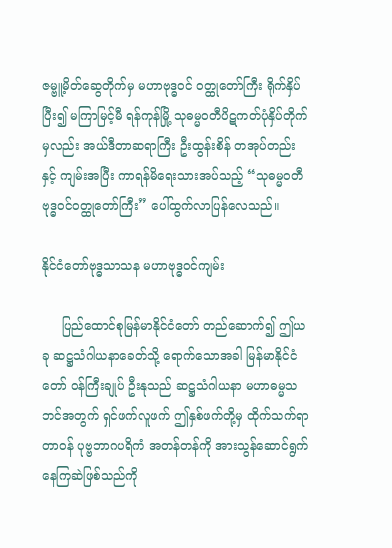ဇမ္ဗူ့မိတ်ဆွေတိုက်မှ မဟာဗုဒ္ဓဝင် ဝတ္ထုတော်ကြီး ရိုက်နှိပ်ပြီး၍ မကြာမြင့်မီ ရန်ကုန်မြို့ သုဓမ္မဝတီပိဋကတ်ပုံနှိပ်တိုက်မှလည်း အယ်ဒီတာဆရာကြီး ဦးထွန်းစိန် တအုပ်တည်းနှင့် ကျမ်းအပြီး ကာရန်မိရေးသားအပ်သည့် “သုဓမ္မဝတီဗုဒ္ဓဝင်ဝတ္ထုတော်ကြီး” ပေါ်ထွက်လာပြန်လေသည်။

နိုင်ငံတော်ဗုဒ္ဓသာသန မဟာဗုဒ္ဓဝင်ကျမ်း

     ပြည်ထောင်စုမြန်မာနိုင်ငံတော် တည်ဆောက်၍ ဤယခု ဆဋ္ဌသံဂါယနာခေတ်သို့ ရောက်သောအခါ မြန်မာနိုင်ငံတော် ဝန်ကြီးချုပ် ဦးနုသည် ဆဋ္ဌသံဂါယနာ မဟာဓမ္မသဘင်အတွက် ရှင်ဖက်လူဖက် ဤနှစ်ဖက်တို့မှ ထိုက်သက်ရာတာဝန် ပုဗ္ဗဘာဂပရိကံ အတန်တန်ကို အားသွန်ဆောင်ရွက်နေကြဆဲဖြစ်သည်ကို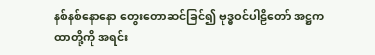နစ်နစ်နောနော တွေးတောဆင်ခြင်၍ ဗုဒ္ဓဝင်ပါဠိတော် အဋ္ဌကထာတို့ကို အရင်း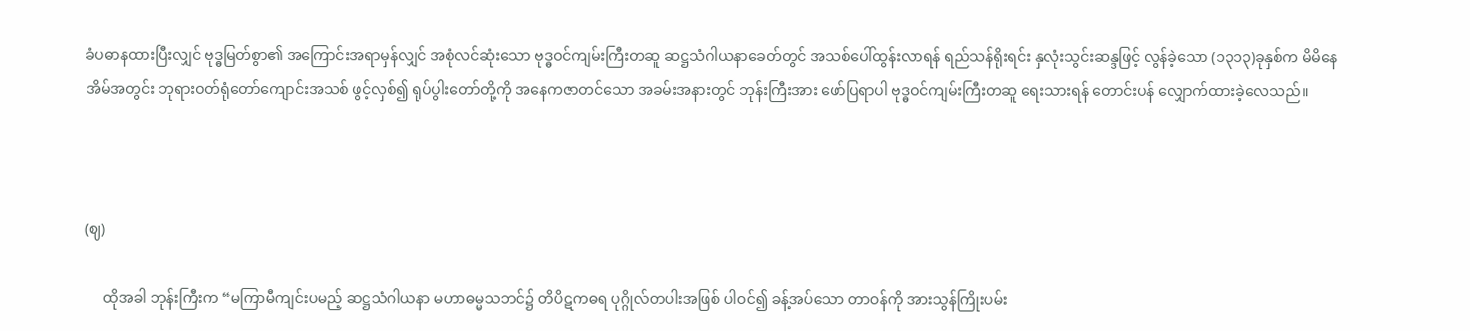ခံပဓာနထားပြီးလျှင် ဗုဒ္ဓမြတ်စွာ၏ အကြောင်းအရာမှန်လျှင် အစုံလင်ဆုံးသော ဗုဒ္ဓဝင်ကျမ်းကြီးတဆူ ဆဋ္ဌသံဂါယနာခေတ်တွင် အသစ်ပေါ်ထွန်းလာရန် ရည်သန်ရိုးရင်း နှလုံးသွင်းဆန္ဒဖြင့် လွန်ခဲ့သော (၁၃၁၃)ခုနှစ်က မိမိနေအိမ်အတွင်း ဘုရားဝတ်ရုံတော်ကျောင်းအသစ် ဖွင့်လှစ်၍ ရုပ်ပွါးတော်တို့ကို အနေကဇာတင်သော အခမ်းအနားတွင် ဘုန်းကြီးအား ဖော်ပြရာပါ ဗုဒ္ဓဝင်ကျမ်းကြီးတဆူ ရေးသားရန် တောင်းပန် လျှောက်ထားခဲ့လေသည်။



(ဈ)

     ထိုအခါ ဘုန်းကြီးက “မကြာမီကျင်းပမည့် ဆဋ္ဌသံဂါယနာ မဟာဓမ္မသဘင်၌ တိပိဋကဓရ ပုဂ္ဂိုလ်တပါးအဖြစ် ပါဝင်၍ ခန့်အပ်သော တာဝန်ကို အားသွန်ကြိုးပမ်း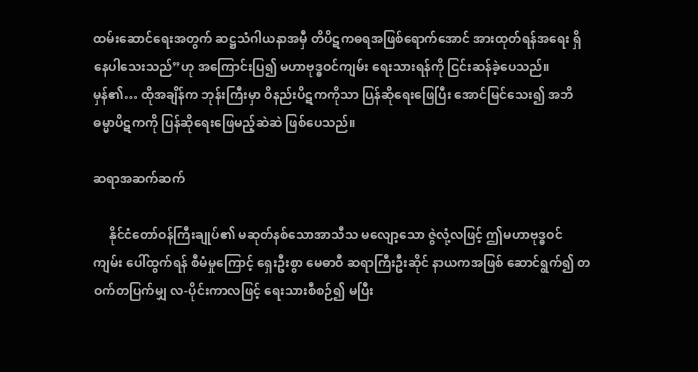ထမ်းဆောင်ရေးအတွက် ဆဋ္ဌသံဂါယနာအမှီ တိပိဋကဓရအဖြစ်ရောက်အောင် အားထုတ်ရန်အရေး ရှိနေပါသေးသည်”ဟု အကြောင်းပြ၍ မဟာဗုဒ္ဓဝင်ကျမ်း ရေးသားရန်ကို ငြင်းဆန်ခဲ့ပေသည်။ မှန်၏… ထိုအချိန်က ဘုန်းကြီးမှာ ဝိနည်းပိဋကကိုသာ ပြန်ဆိုရေးဖြေပြီး အောင်မြင်သေး၍ အဘိဓမ္မာပိဋကကို ပြန်ဆိုရေးဖြေမည့်ဆဲဆဲ ဖြစ်ပေသည်။

ဆရာအဆက်ဆက်

     နိုင်ငံတော်ဝန်ကြီးချုပ်၏ မဆုတ်နစ်သောအာသီသ မလျော့သော ဇွဲလုံ့လဖြင့် ဤမဟာဗုဒ္ဓဝင်ကျမ်း ပေါ်ထွက်ရန် စီမံမှုကြောင့် ရှေးဦးစွာ မေဓာဝီ ဆရာကြီးဦးဆိုင် နာယကအဖြစ် ဆောင်ရွက်၍ တဝက်တပြက်မျှ လ-ပိုင်းကာလဖြင့် ရေးသားစီစဉ်၍ မပြီး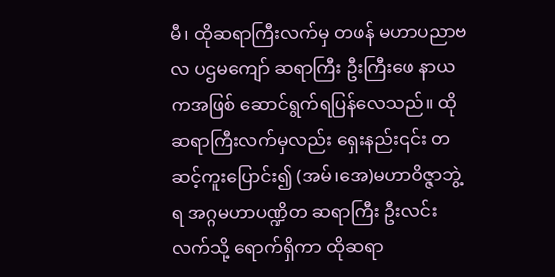မီ၊ ထိုဆရာကြီးလက်မှ တဖန် မဟာပညာဗလ ပဌမကျော် ဆရာကြီး ဦးကြီးဖေ နာယကအဖြစ် ဆောင်ရွက်ရပြန်လေသည်။ ထိုဆရာကြီးလက်မှလည်း ရှေးနည်း၎င်း တဆင့်ကူးပြောင်း၍ (အမ်၊အေ)မဟာဝိဇ္ဇာဘွဲ့ရ အဂ္ဂမဟာပဏ္ဍိတ ဆရာကြီး ဦးလင်းလက်သို့ ရောက်ရှိကာ ထိုဆရာ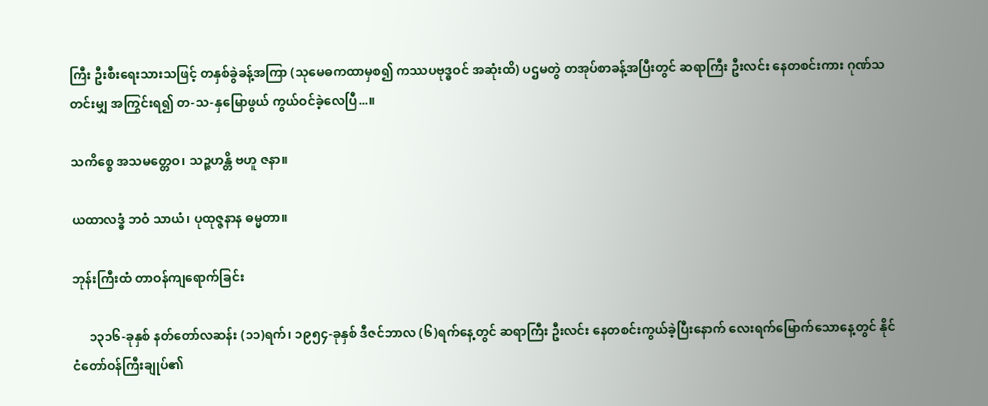ကြီး ဦးစီးရေးသားသဖြင့် တနှစ်ခွဲခန့်အကြာ (သုမေဓကထာမှစ၍ ကဿပဗုဒ္ဓဝင် အဆုံးထိ) ပဌမတွဲ တအုပ်စာခန့်အပြီးတွင် ဆရာကြီး ဦးလင်း နေတစင်းကား ဂုဏ်သတင်းမျှ အကြွင်းရ၍ တ-သ-နှမြောဖွယ် ကွယ်ဝင်ခဲ့လေပြီ...။

သကိစ္စေ အသမတ္တေဝ၊ သဉ္ဇဟန္တိ ဗဟူ ဇနာ။

ယထာလဒ္ဓံ ဘဝံ သာယံ၊ ပုထုဇ္ဇနာန ဓမ္မတာ။

ဘုန်းကြီးထံ တာဝန်ကျရောက်ခြင်း

     ၁၃၁၆-ခုနှစ် နတ်တော်လဆန်း (၁၁)ရက်၊ ၁၉၅၄-ခုနှစ် ဒီဇင်ဘာလ (၆)ရက်နေ့တွင် ဆရာကြီး ဦးလင်း နေတစင်းကွယ်ခဲ့ပြီးနောက် လေးရက်မြောက်သောနေ့တွင် နိုင်ငံတော်ဝန်ကြီးချုပ်၏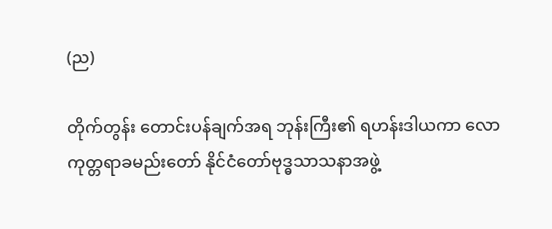(ည)

တိုက်တွန်း တောင်းပန်ချက်အရ ဘုန်းကြီး၏ ရဟန်းဒါယကာ လောကုတ္တရာခမည်းတော် နိုင်ငံတော်ဗုဒ္ဓသာသနာအဖွဲ့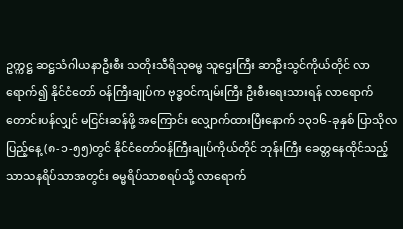ဥက္ကဋ္ဌ ဆဋ္ဌသံဂါယနာဦးစီး သတိုးသီရိသုဓမ္မ သူဌေးကြီး ဆာဦးသွင်ကိုယ်တိုင် လာရောက်၍ နိုင်ငံတော် ဝန်ကြီးချုပ်က ဗုဒ္ဓဝင်ကျမ်းကြီး ဦးစီးရေးသားရန် လာရောက်တောင်းပန်လျှင် မငြင်းဆန်ဖို့ အကြောင်း လျှောက်ထားပြီးနောက် ၁၃၁၆-ခုနှစ် ပြာသိုလပြည့်နေ့ (၈-၁-၅၅)တွင် နိုင်ငံတော်ဝန်ကြီးချုပ်ကိုယ်တိုင် ဘုန်းကြီး ခေတ္တနေထိုင်သည့် သာသနရိပ်သာအတွင်း ဓမ္မရိပ်သာစရပ်သို့ လာရောက်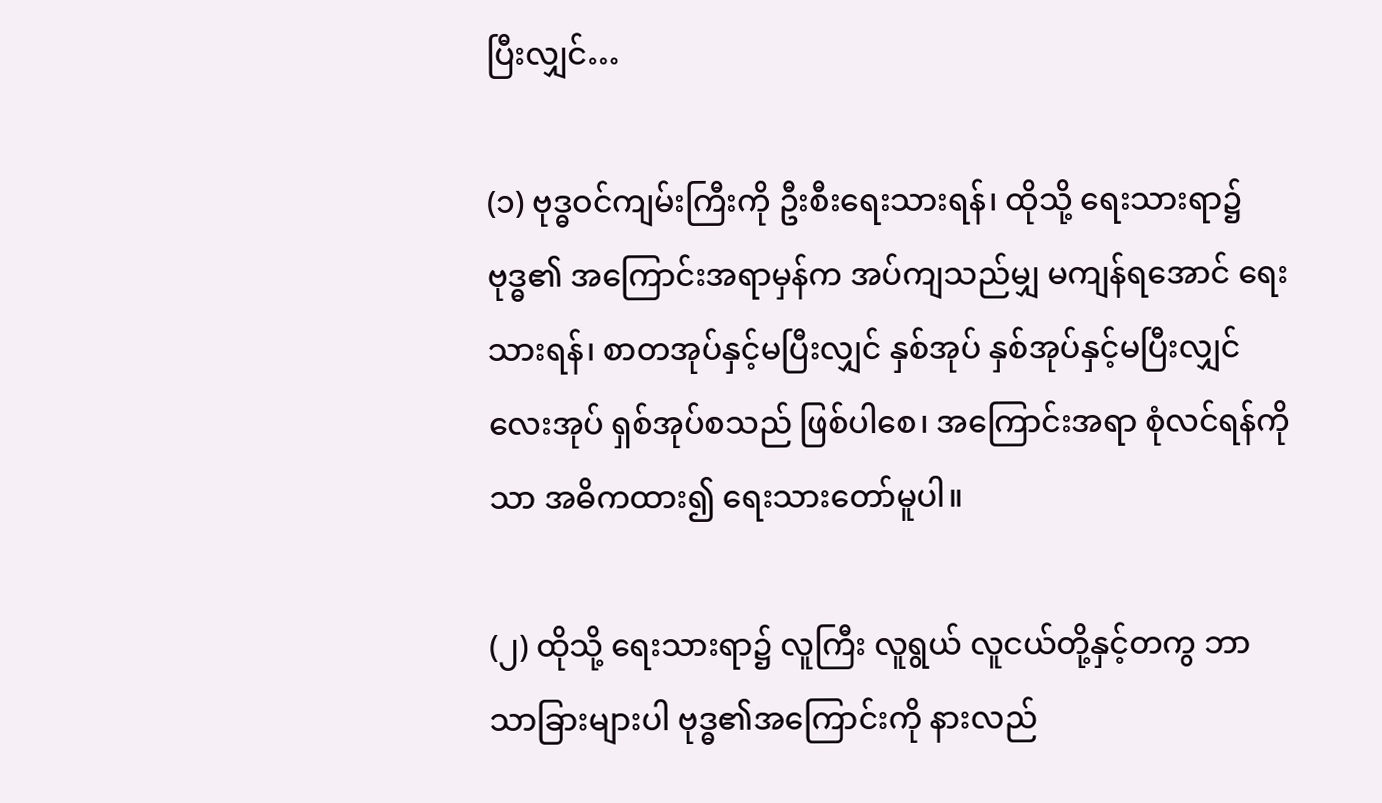ပြီးလျှင်…

(၁) ဗုဒ္ဓဝင်ကျမ်းကြီးကို ဦးစီးရေးသားရန်၊ ထိုသို့ ရေးသားရာ၌ ဗုဒ္ဓ၏ အကြောင်းအရာမှန်က အပ်ကျသည်မျှ မကျန်ရအောင် ရေးသားရန်၊ စာတအုပ်နှင့်မပြီးလျှင် နှစ်အုပ် နှစ်အုပ်နှင့်မပြီးလျှင် လေးအုပ် ရှစ်အုပ်စသည် ဖြစ်ပါစေ၊ အကြောင်းအရာ စုံလင်ရန်ကိုသာ အဓိကထား၍ ရေးသားတော်မူပါ။

(၂) ထိုသို့ ရေးသားရာ၌ လူကြီး လူရွယ် လူငယ်တို့နှင့်တကွ ဘာသာခြားများပါ ဗုဒ္ဓ၏အကြောင်းကို နားလည်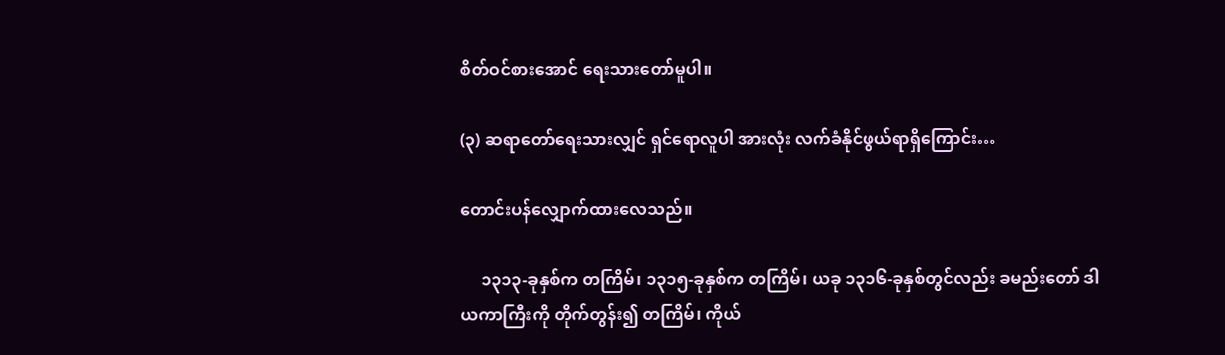စိတ်ဝင်စားအောင် ရေးသားတော်မူပါ။

(၃) ဆရာတော်ရေးသားလျှင် ရှင်ရောလူပါ အားလုံး လက်ခံနိုင်ဖွယ်ရာရှိကြောင်း…

တောင်းပန်လျှောက်ထားလေသည်။

     ၁၃၁၃-ခုနှစ်က တကြိမ်၊ ၁၃၁၅-ခုနှစ်က တကြိမ်၊ ယခု ၁၃၁၆-ခုနှစ်တွင်လည်း ခမည်းတော် ဒါယကာကြီးကို တိုက်တွန်း၍ တကြိမ်၊ ကိုယ်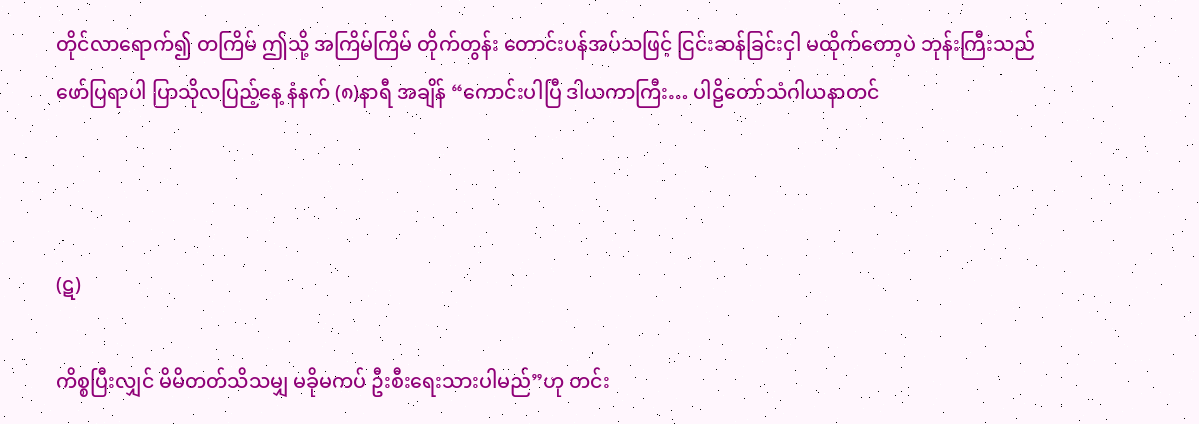တိုင်လာရောက်၍ တကြိမ် ဤသို့ အကြိမ်ကြိမ် တိုက်တွန်း တောင်းပန်အပ်သဖြင့် ငြင်းဆန်ခြင်းငှါ မထိုက်တော့ပဲ ဘုန်းကြီးသည် ဖော်ပြရာပါ ပြာသိုလပြည့်နေ့ နံနက် (၈)နာရီ အချိန် “ကောင်းပါပြီ ဒါယကာကြီး… ပါဠိတော်သံဂါယနာတင်



(ဋ)

ကိစ္စပြီးလျှင် မိမိတတ်သိသမျှ မခိုမကပ် ဦးစီးရေးသားပါမည်”ဟု တင်း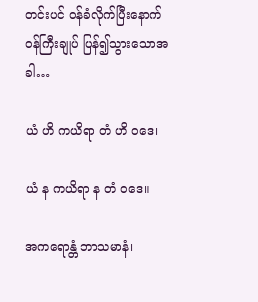တင်းပင် ဝန်ခံလိုက်ပြီးနောက် ဝန်ကြီးချုပ် ပြန်၍သွားသောအခါ…

ယံ ဟိ ကယိရာ တံ ဟိ ၀ဒေ၊

ယံ န ကယိရာ န တံ ၀ဒေ။

အကရောန္တံ ဘာသမာနံ၊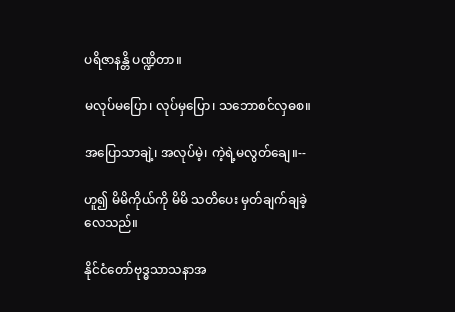ပရိဇာနန္တိ ပဏ္ဍိတာ။

မလုပ်မပြော၊ လုပ်မှပြော၊ သဘောစင်လှဓစ။

အပြောသာချဲ့၊ အလုပ်မဲ့၊ ကဲ့ရဲ့မလွတ်ချေ။--

ဟူ၍ မိမိကိုယ်ကို မိမိ သတိပေး မှတ်ချက်ချခဲ့လေသည်။

နိုင်ငံတော်ဗုဒ္ဓသာသနာအ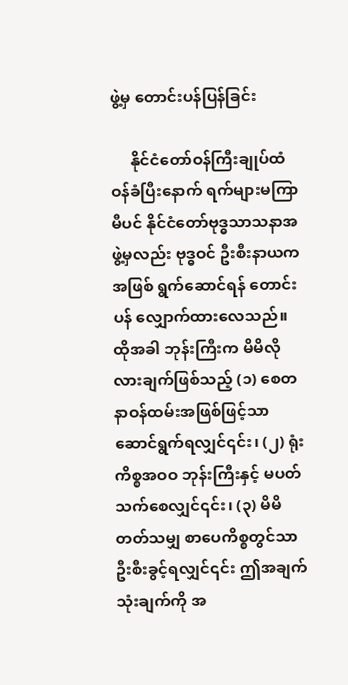ဖွဲ့မှ တောင်းပန်ပြန်ခြင်း

     နိုင်ငံတော်ဝန်ကြီးချုပ်ထံ ဝန်ခံပြီးနောက် ရက်များမကြာမီပင် နိုင်ငံတော်ဗုဒ္ဓသာသနာအဖွဲ့မှလည်း ဗုဒ္ဓဝင် ဦးစီးနာယကအဖြစ် ရွက်ဆောင်ရန် တောင်းပန် လျှောက်ထားလေသည်။ ထိုအခါ ဘုန်းကြီးက မိမိလိုလားချက်ဖြစ်သည့် (၁) စေတနာဝန်ထမ်းအဖြစ်ဖြင့်သာ ဆောင်ရွက်ရလျှင်၎င်း၊ (၂) ရုံးကိစ္စအဝဝ ဘုန်းကြီးနှင့် မပတ်သက်စေလျှင်၎င်း၊ (၃) မိမိတတ်သမျှ စာပေကိစ္စတွင်သာ ဦးစီးခွင့်ရလျှင်၎င်း ဤအချက်သုံးချက်ကို အ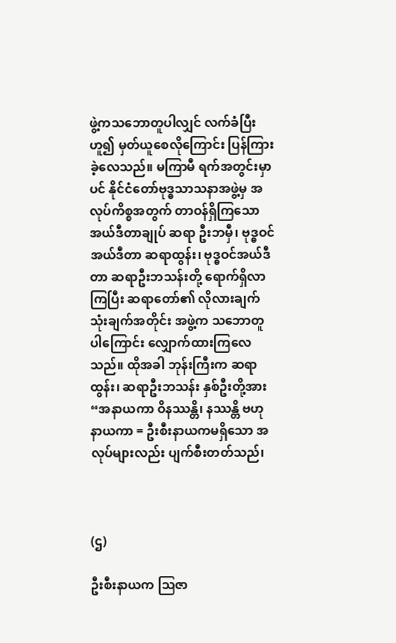ဖွဲ့ကသဘောတူပါလျှင် လက်ခံပြီးဟူ၍ မှတ်ယူစေလိုကြောင်း ပြန်ကြားခဲ့လေသည်။ မကြာမီ ရက်အတွင်းမှာပင် နိုင်ငံတော်ဗုဒ္ဓသာသနာအဖွဲ့မှ အလုပ်ကိစ္စအတွက် တာဝန်ရှိကြသော အယ်ဒီတာချုပ် ဆရာ ဦးဘမှီ၊ ဗုဒ္ဓဝင်အယ်ဒီတာ ဆရာထွန်း၊ ဗုဒ္ဓဝင်အယ်ဒီတာ ဆရာဦးဘသန်းတို့ ရောက်ရှိလာကြပြီး ဆရာတော်၏ လိုလားချက် သုံးချက်အတိုင်း အဖွဲ့က သဘောတူပါကြောင်း လျှောက်ထားကြလေသည်။ ထိုအခါ ဘုန်းကြီးက ဆရာထွန်း၊ ဆရာဦးဘသန်း နှစ်ဦးတို့အား “အနာယကာ ဝိနဿန္တိ၊ နဿန္တိ ဗဟုနာယကာ = ဦးစီးနာယကမရှိသော အလုပ်များလည်း ပျက်စီးတတ်သည်၊



(ဌ)

ဦးစီးနာယက ဩဇာ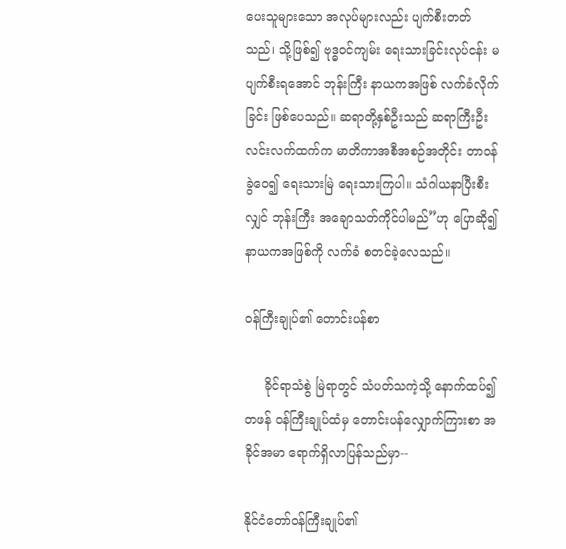ပေးသူများသော အလုပ်များလည်း ပျက်စီးတတ်သည်၊ သို့ဖြစ်၍ ဗုဒ္ဓဝင်ကျမ်း ရေးသားခြင်းလုပ်ငန်း မပျက်စီးရအောင် ဘုန်းကြီး နာယကအဖြစ် လက်ခံလိုက်ခြင်း ဖြစ်ပေသည်။ ဆရာတို့နှစ်ဦးသည် ဆရာကြီးဦးလင်းလက်ထက်က မာတိကာအစီအစဉ်အတိုင်း တာဝန်ခွဲဝေ၍ ရေးသားမြဲ ရေးသားကြပါ။ သံဂါယနာပြီးစီးလျှင် ဘုန်းကြီး အချောသတ်ကိုင်ပါမည်”ဟု ပြောဆို၍ နာယကအဖြစ်ကို လက်ခံ စတင်ခဲ့လေသည်။

ဝန်ကြီးချုပ်၏ တောင်းပန်စာ

     ခိုင်ရာသံစွဲ မြဲရာတွင် သံပတ်သကဲ့သို့ နောက်ထပ်၍ တဖန် ဝန်ကြီးချုပ်ထံမှ တောင်းပန်လျှောက်ကြားစာ အခိုင်အမာ ရောက်ရှိလာပြန်သည်မှာ--

နိုင်ငံတော်ဝန်ကြီးချုပ်၏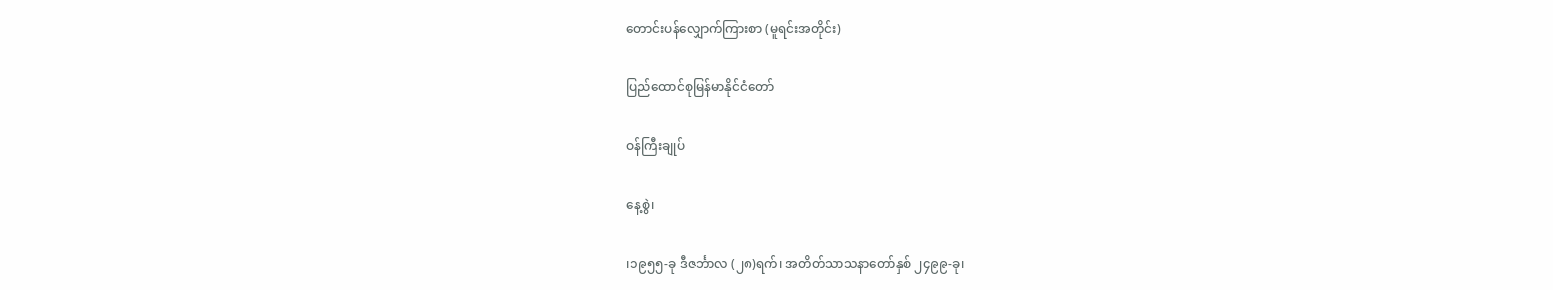တောင်းပန်လျှောက်ကြားစာ (မူရင်းအတိုင်း)

ပြည်ထောင်စုမြန်မာနိုင်ငံတော်

ဝန်ကြီးချုပ်

နေ့စွဲ၊

၊၁၉၅၅-ခု ဒီဇင်္ဘာလ (၂၈)ရက်၊ အတိတ်သာသနာတော်နှစ် ၂၄၉၉-ခု၊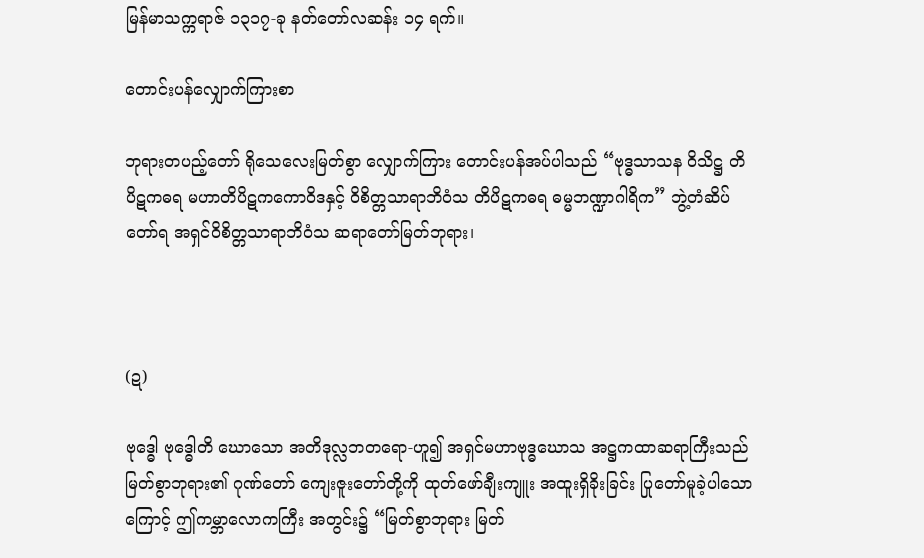မြန်မာသက္ကရာဇ် ၁၃၁၇-ခု နတ်တော်လဆန်း ၁၄ ရက်။

တောင်းပန်လျှောက်ကြားစာ

ဘုရားတပည့်တော် ရိုသေလေးမြတ်စွာ လျှောက်ကြား တောင်းပန်အပ်ပါသည် “ဗုဒ္ဓသာသန ဝိသိဋ္ဌ တိပိဋကဓရ မဟာတိပိဋကကောဝိဒနှင့် ဝိစိတ္တသာရာဘိဝံသ တိပိဋကဓရ ဓမ္မဘဏ္ဍာဂါရိက” ဘွဲ့တံဆိပ်တော်ရ အရှင်ဝိစိတ္တသာရာဘိဝံသ ဆရာတော်မြတ်ဘုရား၊



(ဍ)

ဗုဒ္ဓေါ ဗုဒ္ဓေါတိ ဃောသော အတိဒုလ္လဘတရော-ဟူ၍ အရှင်မဟာဗုဒ္ဓဃောသ အဋ္ဌကထာဆရာကြီးသည် မြတ်စွာဘုရား၏ ဂုဏ်တော် ကျေးဇူးတော်တို့ကို ထုတ်ဖော်ချီးကျူး အထူးရှိခိုးခြင်း ပြုတော်မူခဲ့ပါသောကြောင့် ဤကမ္ဘာလောကကြီး အတွင်း၌ “မြတ်စွာဘုရား မြတ်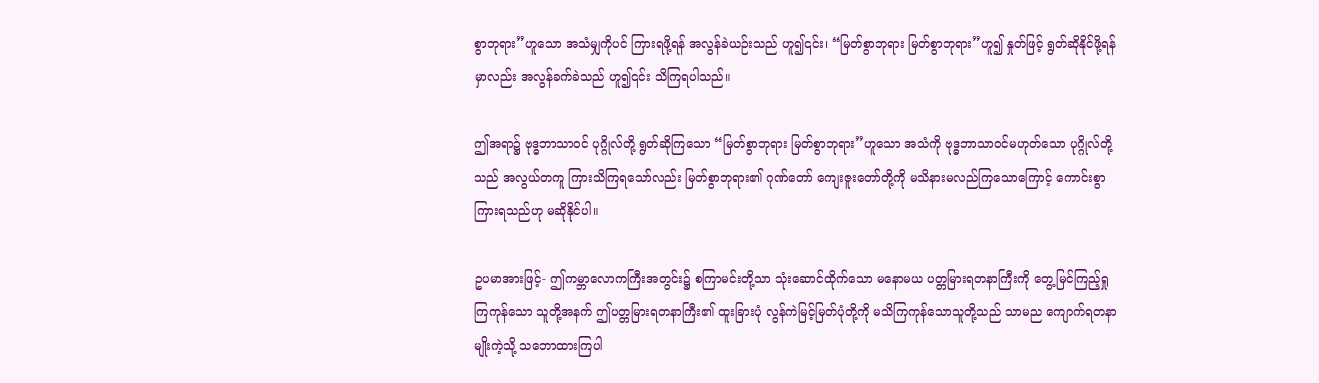စွာဘုရား”ဟူသော အသံမျှကိုပင် ကြားရဖို့ရန် အလွန်ခဲယဉ်းသည် ဟူ၍၎င်း၊ “မြတ်စွာဘုရား မြတ်စွာဘုရား”ဟူ၍ နှုတ်ဖြင့် ရွတ်ဆိုနိုင်ဖို့ရန်မှာလည်း အလွန်ခက်ခဲသည် ဟူ၍၎င်း သိကြရပါသည်။

ဤအရာ၌ ဗုဒ္ဓဘာသာဝင် ပုဂ္ဂိုလ်တို့ ရွတ်ဆိုကြသော “မြတ်စွာဘုရား မြတ်စွာဘုရား”ဟူသော အသံကို ဗုဒ္ဓဘာသာဝင်မဟုတ်သော ပုဂ္ဂိုလ်တို့သည် အလွယ်တကူ ကြားသိကြရသော်လည်း မြတ်စွာဘုရား၏ ဂုဏ်တော် ကျေးဇူးတော်တို့ကို မသိနားမလည်ကြသောကြောင့် ကောင်းစွာ ကြားရသည်ဟု မဆိုနိုင်ပါ။

ဥပမာအားဖြင့်- ဤကမ္ဘာလောကကြီးအတွင်း၌ စကြာမင်းတို့သာ သုံးဆောင်ထိုက်သော မနောမယ ပတ္တမြားရတနာကြီးကို တွေ့မြင်ကြည့်ရှုကြကုန်သော သူတို့အနက် ဤပတ္တမြားရတနာကြီး၏ ထူးခြားပုံ လွန်ကဲမြင့်မြတ်ပုံတို့ကို မသိကြကုန်သောသူတို့သည် သာမည ကျောက်ရတနာမျိုးကဲ့သို့ သဘောထားကြပါ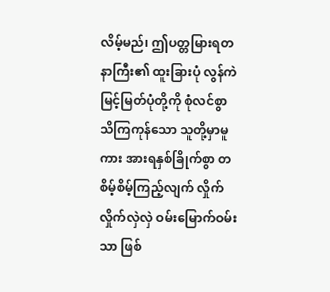လိမ့်မည်၊ ဤပတ္တမြားရတနာကြီး၏ ထူးခြားပုံ လွန်ကဲမြင့်မြတ်ပုံတို့ကို စုံလင်စွာ သိကြကုန်သော သူတို့မှာမူကား အားရနှစ်ခြိုက်စွာ တစိမ့်စိမ့်ကြည့်လျက် လှိုက်လှိုက်လှဲလှဲ ဝမ်းမြောက်ဝမ်းသာ ဖြစ်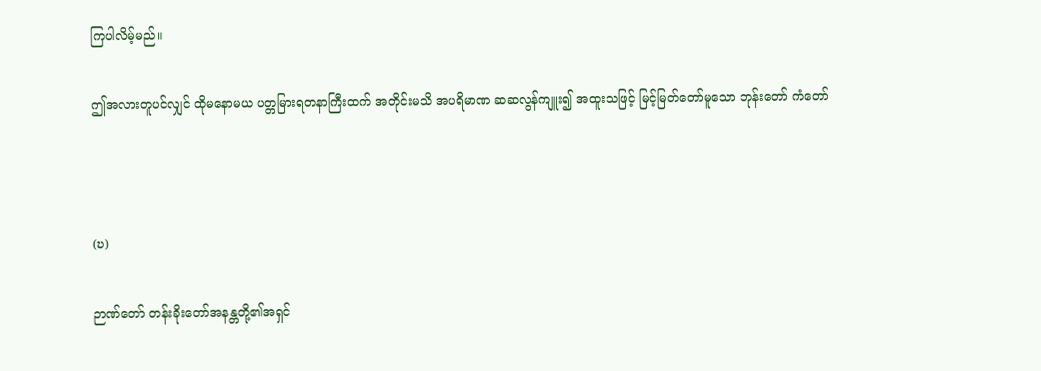ကြပါလိမ့်မည်။

ဤအလားတူပင်လျှင် ထိုမနောမယ ပတ္တမြားရတနာကြီးထက် အတိုင်းမသိ အပရိမာဏ ဆဆလွန်ကျူး၍ အထူးသဖြင့် မြင့်မြတ်တော်မူသော ဘုန်းတော် ကံတော်



(ဎ)

ဉာဏ်တော် တန်းခိုးတော်အနန္တတို့၏အရှင်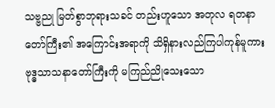သဗ္ဗညု မြတ်စွာဘုရားသခင် တည်းဟူသော အတုလ ရတနာတော်ကြီး၏ အကြောင်းအရာကို သိရှိနားလည်ကြပါကုန်မူကား ဗုဒ္ဓသာသနာတော်ကြီးကို မကြည်ညိုသေးသော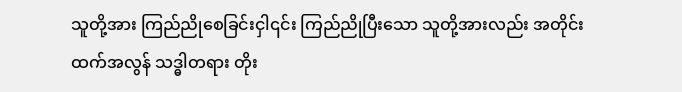သူတို့အား ကြည်ညိုစေခြင်းငှါ၎င်း ကြည်ညိုပြီးသော သူတို့အားလည်း အတိုင်းထက်အလွန် သဒ္ဓါတရား တိုး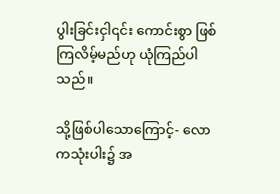ပွါးခြင်းငှါ၎င်း ကောင်းစွာ ဖြစ်ကြလိမ့်မည်ဟု ယုံကြည်ပါသည်။

သို့ဖြစ်ပါသောကြောင့်- လောကသုံးပါး၌ အ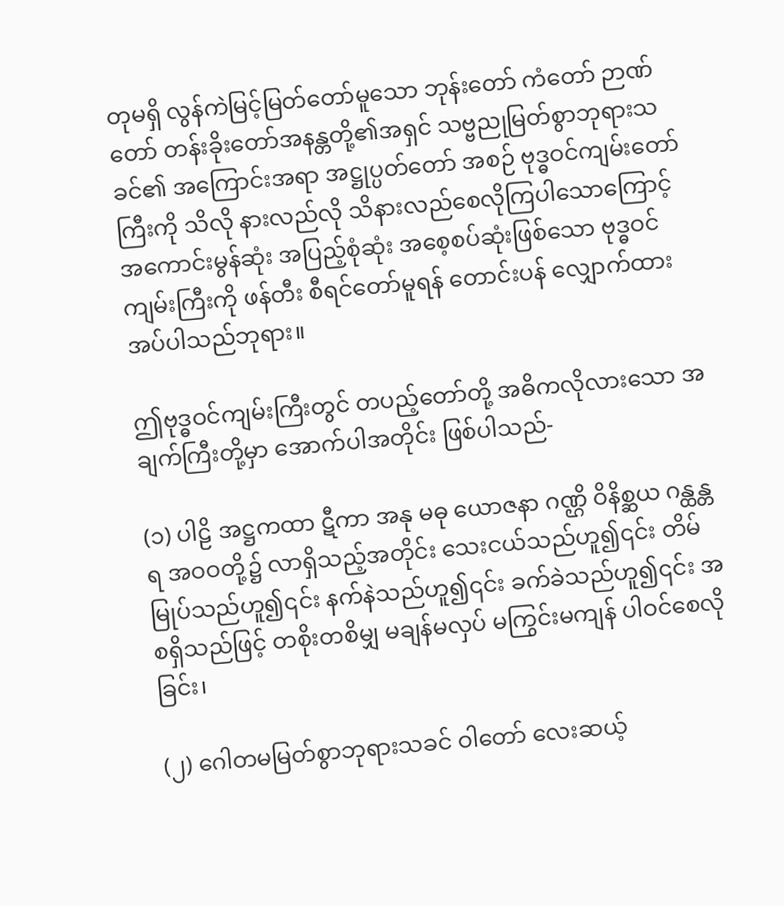တုမရှိ လွန်ကဲမြင့်မြတ်တော်မူသော ဘုန်းတော် ကံတော် ဉာဏ်တော် တန်းခိုးတော်အနန္တတို့၏အရှင် သဗ္ဗညုမြတ်စွာဘုရားသခင်၏ အကြောင်းအရာ အဋ္ဌုပ္ပတ်တော် အစဉ် ဗုဒ္ဓဝင်ကျမ်းတော်ကြီးကို သိလို နားလည်လို သိနားလည်စေလိုကြပါသောကြောင့် အကောင်းမွန်ဆုံး အပြည့်စုံဆုံး အစေ့စပ်ဆုံးဖြစ်သော ဗုဒ္ဓဝင်ကျမ်းကြီးကို ဖန်တီး စီရင်တော်မူရန် တောင်းပန် လျှောက်ထားအပ်ပါသည်ဘုရား။

ဤဗုဒ္ဓဝင်ကျမ်းကြီးတွင် တပည့်တော်တို့ အဓိကလိုလားသော အချက်ကြီးတို့မှာ အောက်ပါအတိုင်း ဖြစ်ပါသည်-

(၁) ပါဠိ အဋ္ဌကထာ ဋီကာ အနု မဓု ယောဇနာ ဂဏ္ဌိ ဝိနိစ္ဆယ ဂန္ထန္တရ အဝဝတို့၌ လာရှိသည့်အတိုင်း သေးငယ်သည်ဟူ၍၎င်း တိမ်မြုပ်သည်ဟူ၍၎င်း နက်နဲသည်ဟူ၍၎င်း ခက်ခဲသည်ဟူ၍၎င်း အစရှိသည်ဖြင့် တစိုးတစိမျှ မချန်မလှပ် မကြွင်းမကျန် ပါဝင်စေလိုခြင်း၊

(၂) ဂေါတမမြတ်စွာဘုရားသခင် ဝါတော် လေးဆယ့်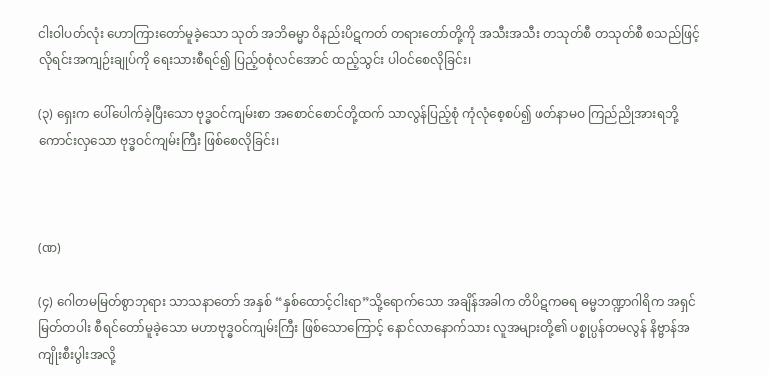ငါးဝါပတ်လုံး ဟောကြားတော်မူခဲ့သော သုတ် အဘိဓမ္မာ ဝိနည်းပိဋကတ် တရားတော်တို့ကို အသီးအသီး တသုတ်စီ တသုတ်စီ စသည်ဖြင့် လိုရင်းအကျဉ်းချုပ်ကို ရေးသားစီရင်၍ ပြည့်ဝစုံလင်အောင် ထည့်သွင်း ပါဝင်စေလိုခြင်း၊

(၃) ရှေးက ပေါ်ပေါက်ခဲ့ပြီးသော ဗုဒ္ဓဝင်ကျမ်းစာ အစောင်စောင်တို့ထက် သာလွန်ပြည့်စုံ ကုံလုံစေ့စပ်၍ ဖတ်နာမဝ ကြည်ညိုအားရဘို့ ကောင်းလှသော ဗုဒ္ဓဝင်ကျမ်းကြီး ဖြစ်စေလိုခြင်း၊



(ဏ)

(၄) ဂေါတမမြတ်စွာဘုရား သာသနာတော် အနှစ် “နှစ်ထောင့်ငါးရာ”သို့ရောက်သော အချိန်အခါက တိပိဋကဓရ ဓမ္မဘဏ္ဍာဂါရိက အရှင်မြတ်တပါး စီရင်တော်မူခဲ့သော မဟာဗုဒ္ဓဝင်ကျမ်းကြီး ဖြစ်သောကြောင့် နောင်လာနောက်သား လူအများတို့၏ ပစ္စုပ္ပန်တမလွန် နိဗ္ဗာန်အကျိုးစီးပွါးအလို့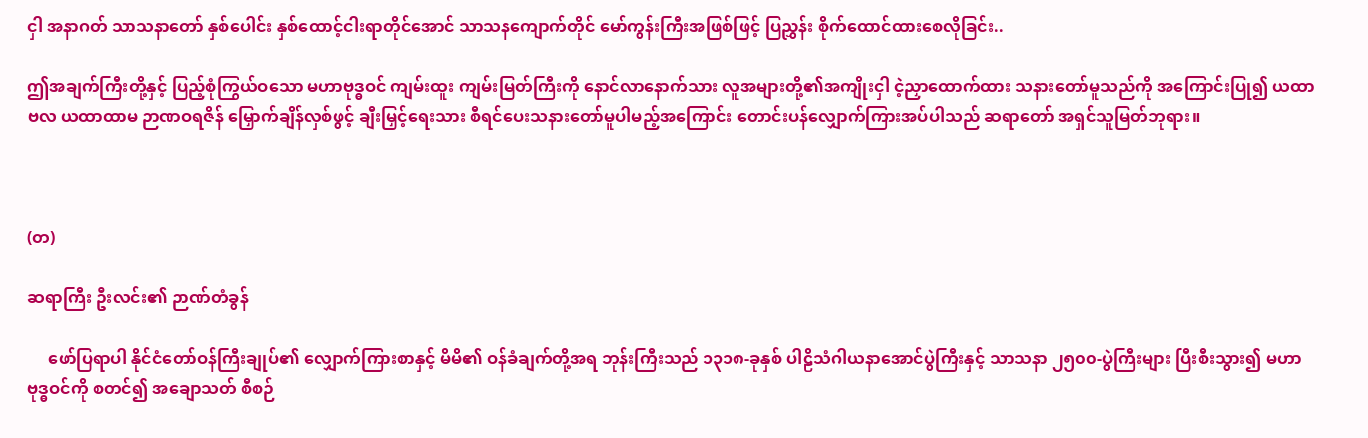ငှါ အနာဂတ် သာသနာတော် နှစ်ပေါင်း နှစ်ထောင့်ငါးရာတိုင်အောင် သာသနကျောက်တိုင် မော်ကွန်းကြီးအဖြစ်ဖြင့် ပြညွှန်း စိုက်ထောင်ထားစေလိုခြင်း..

ဤအချက်ကြီးတို့နှင့် ပြည့်စုံကြွယ်ဝသော မဟာဗုဒ္ဓဝင် ကျမ်းထူး ကျမ်းမြတ်ကြီးကို နောင်လာနောက်သား လူအများတို့၏အကျိုးငှါ ငဲ့ညှာထောက်ထား သနားတော်မူသည်ကို အကြောင်းပြု၍ ယထာဗလ ယထာထာမ ဉာဏဝရဇိန် မြှောက်ချိန်လှစ်ဖွင့် ချီးမြှင့်ရေးသား စီရင်ပေးသနားတော်မူပါမည့်အကြောင်း တောင်းပန်လျှောက်ကြားအပ်ပါသည် ဆရာတော် အရှင်သူမြတ်ဘုရား။



(တ)

ဆရာကြီး ဦးလင်း၏ ဉာဏ်တံခွန်

     ဖော်ပြရာပါ နိုင်ငံတော်ဝန်ကြီးချုပ်၏ လျှောက်ကြားစာနှင့် မိမိ၏ ဝန်ခံချက်တို့အရ ဘုန်းကြီးသည် ၁၃၁၈-ခုနှစ် ပါဠိသံဂါယနာအောင်ပွဲကြီးနှင့် သာသနာ ၂၅၀၀-ပွဲကြီးများ ပြီးစီးသွား၍ မဟာဗုဒ္ဓဝင်ကို စတင်၍ အချောသတ် စီစဉ်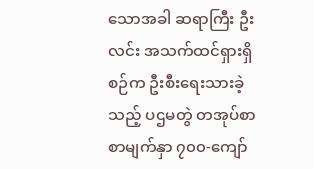သောအခါ ဆရာကြီး ဦးလင်း အသက်ထင်ရှားရှိစဉ်က ဦးစီးရေးသားခဲ့သည့် ပဌမတွဲ တအုပ်စာ စာမျက်နှာ ၇၀၀-ကျော်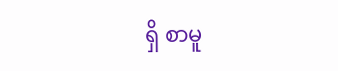ရှိ စာမူ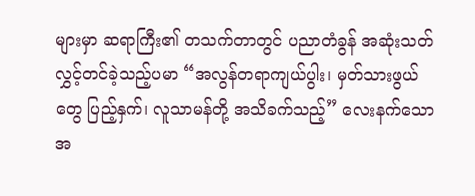များမှာ ဆရာကြီး၏ တသက်တာတွင် ပညာတံခွန် အဆုံးသတ်လွှင့်တင်ခဲ့သည့်ပမာ “အလွန်တရာကျယ်ပွါး၊ မှတ်သားဖွယ်တွေ ပြည့်နှက်၊ လူသာမန်တို့ အသိခက်သည့်” လေးနက်သော အ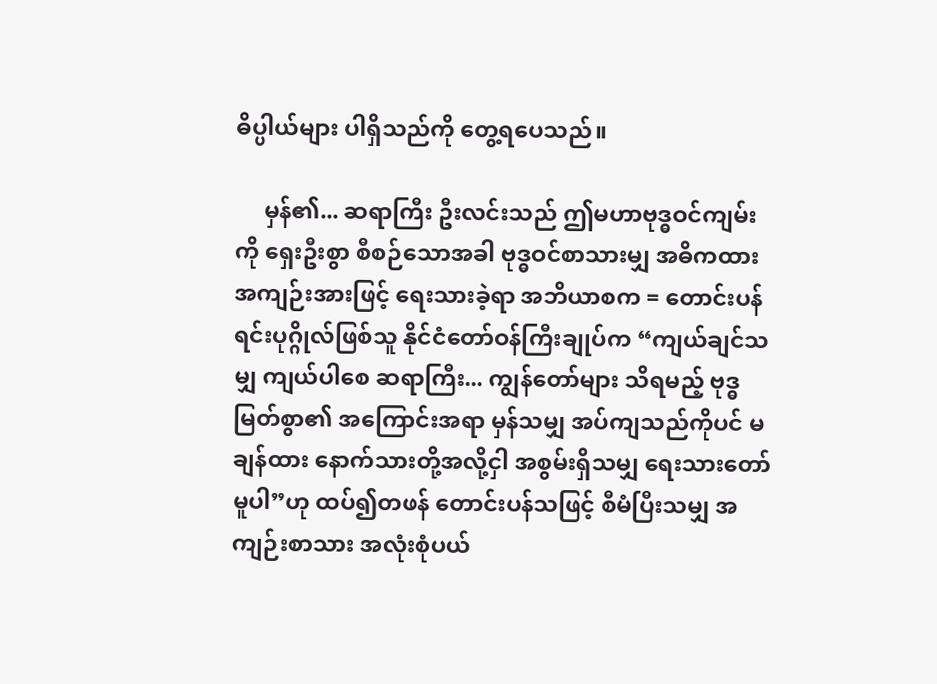ဓိပ္ပါယ်များ ပါရှိသည်ကို တွေ့ရပေသည်။

     မှန်၏... ဆရာကြီး ဦးလင်းသည် ဤမဟာဗုဒ္ဓဝင်ကျမ်းကို ရှေးဦးစွာ စီစဉ်သောအခါ ဗုဒ္ဓဝင်စာသားမျှ အဓိကထား အကျဉ်းအားဖြင့် ရေးသားခဲ့ရာ အဘိယာစက = တောင်းပန်ရင်းပုဂ္ဂိုလ်ဖြစ်သူ နိုင်ငံတော်ဝန်ကြီးချုပ်က “ကျယ်ချင်သမျှ ကျယ်ပါစေ ဆရာကြီး... ကျွန်တော်များ သိရမည့် ဗုဒ္ဓမြတ်စွာ၏ အကြောင်းအရာ မှန်သမျှ အပ်ကျသည်ကိုပင် မချန်ထား နောက်သားတို့အလို့ငှါ အစွမ်းရှိသမျှ ရေးသားတော်မူပါ”ဟု ထပ်၍တဖန် တောင်းပန်သဖြင့် စီမံပြီးသမျှ အကျဉ်းစာသား အလုံးစုံပယ်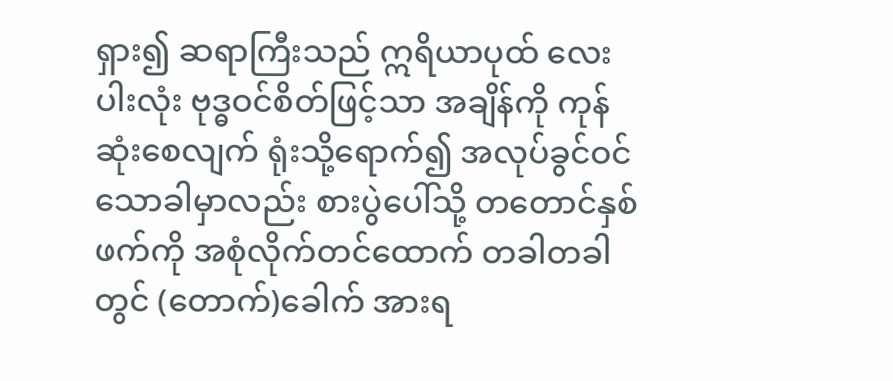ရှား၍ ဆရာကြီးသည် ဣရိယာပုထ် လေးပါးလုံး ဗုဒ္ဓဝင်စိတ်ဖြင့်သာ အချိန်ကို ကုန်ဆုံးစေလျက် ရုံးသို့ရောက်၍ အလုပ်ခွင်ဝင်သောခါမှာလည်း စားပွဲပေါ်သို့ တတောင်နှစ်ဖက်ကို အစုံလိုက်တင်ထောက် တခါတခါတွင် (တောက်)ခေါက် အားရ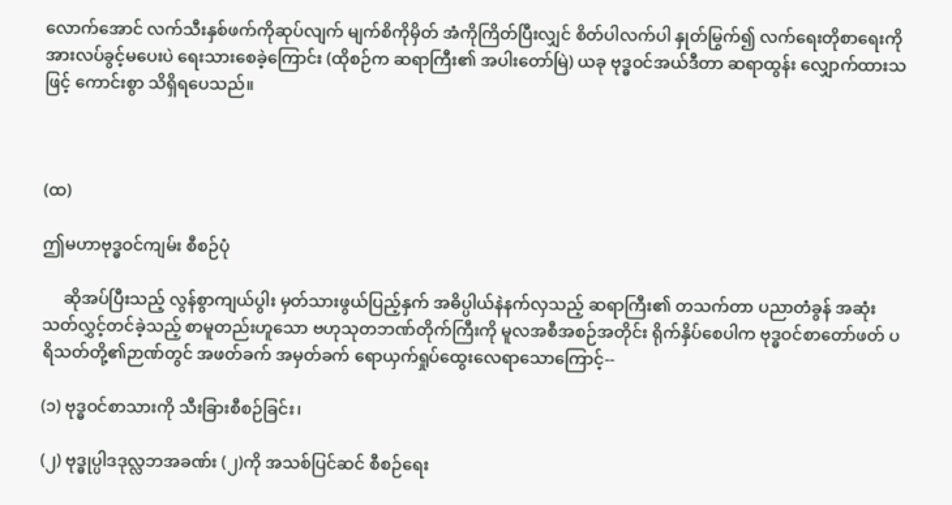လောက်အောင် လက်သီးနှစ်ဖက်ကိုဆုပ်လျက် မျက်စိကိုမှိတ် အံကိုကြိတ်ပြီးလျှင် စိတ်ပါလက်ပါ နှုတ်မြွက်၍ လက်ရေးတိုစာရေးကို အားလပ်ခွင့်မပေးပဲ ရေးသားစေခဲ့ကြောင်း (ထိုစဉ်က ဆရာကြီး၏ အပါးတော်မြဲ) ယခု ဗုဒ္ဓဝင်အယ်ဒီတာ ဆရာထွန်း လျှောက်ထားသဖြင့် ကောင်းစွာ သိရှိရပေသည်။



(ထ)

ဤမဟာဗုဒ္ဓဝင်ကျမ်း စီစဉ်ပုံ

     ဆိုအပ်ပြီးသည့် လွန်စွာကျယ်ပွါး မှတ်သားဖွယ်ပြည့်နှက် အဓိပ္ပါယ်နဲနက်လှသည့် ဆရာကြီး၏ တသက်တာ ပညာတံခွန် အဆုံးသတ်လွှင့်တင်ခဲ့သည့် စာမူတည်းဟူသော ဗဟုသုတဘဏ်တိုက်ကြီးကို မူလအစီအစဉ်အတိုင်း ရိုက်နှိပ်စေပါက ဗုဒ္ဓဝင်စာတော်ဖတ် ပရိသတ်တို့၏ဉာဏ်တွင် အဖတ်ခက် အမှတ်ခက် ရောယှက်ရှုပ်ထွေးလေရာသောကြောင့်--

(၁) ဗုဒ္ဓဝင်စာသားကို သီးခြားစီစဉ်ခြင်း၊

(၂) ဗုဒ္ဓုပ္ပါဒဒုလ္လဘအခဏ်း (၂)ကို အသစ်ပြင်ဆင် စီစဉ်ရေး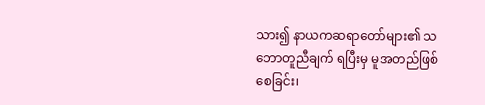သား၍ နာယကဆရာတော်များ၏ သဘောတူညီချက် ရပြီးမှ မူအတည်ဖြစ်စေခြင်း၊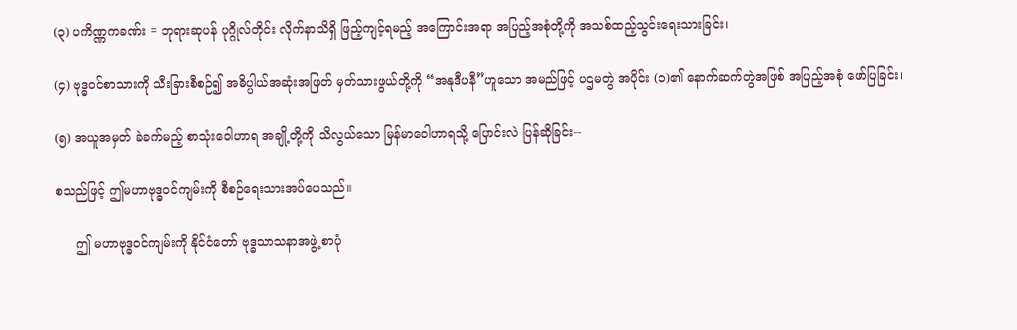(၃) ပကိဏ္ဏကခဏ်း = ဘုရားဆုပန် ပုဂ္ဂိုလ်တိုင်း လိုက်နာသိရှိ ဖြည့်ကျင့်ရမည့် အကြောင်းအရာ အပြည့်အစုံတို့ကို အသစ်ထည့်သွင်းရေးသားခြင်း၊

(၄) ဗုဒ္ဓဝင်စာသားကို သီးခြားစီစဉ်၍ အဓိပ္ပါယ်အဆုံးအဖြတ် မှတ်သားဖွယ်တို့ကို “အနုဒီပနီ”ဟူသော အမည်ဖြင့် ပဌမတွဲ အပိုင်း (၁)၏ နောက်ဆက်တွဲအဖြစ် အပြည့်အစုံ ဖော်ပြခြင်း၊

(၅) အယူအမှတ် ခဲခက်မည့် စာသုံးဝေါဟာရ အချို့တို့ကို သိလွယ်သော မြန်မာဝေါဟာရသို့ ပြောင်းလဲ ပြန်ဆိုခြင်း--

စသည်ဖြင့် ဤမဟာဗုဒ္ဓဝင်ကျမ်းကို စီစဉ်ရေးသားအပ်ပေသည်။

     ဤ မဟာဗုဒ္ဓဝင်ကျမ်းကို နိုင်ငံတော် ဗုဒ္ဓသာသနာအဖွဲ့ စာပုံ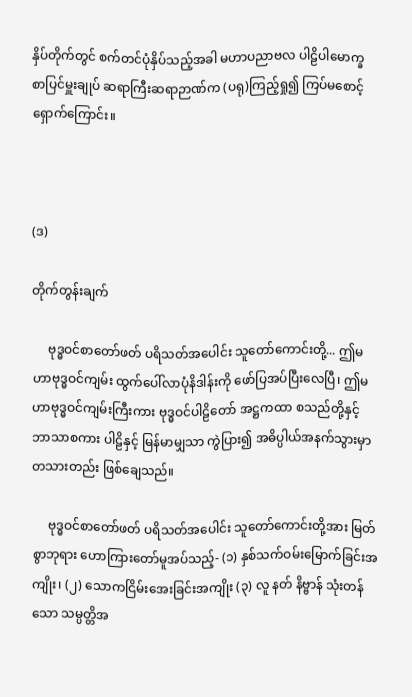နှိပ်တိုက်တွင် စက်တင်ပုံနှိပ်သည့်အခါ မဟာပညာဗလ ပါဠိပါမောက္ခ စာပြင်မှူးချုပ် ဆရာကြီးဆရာဉာဏ်က (ပရု)ကြည့်ရှု၍ ကြပ်မစောင့်ရှောက်ကြောင်း။



(ဒ)

တိုက်တွန်းချက်

     ဗုဒ္ဓဝင်စာတော်ဖတ် ပရိသတ်အပေါင်း သူတော်ကောင်းတို့... ဤမဟာဗုဒ္ဓဝင်ကျမ်း ထွက်ပေါ်လာပုံနိဒါန်းကို ဖော်ပြအပ်ပြီးလေပြီ၊ ဤမဟာဗုဒ္ဓဝင်ကျမ်းကြီးကား ဗုဒ္ဓဝင်ပါဠိတော် အဋ္ဌကထာ စသည်တို့နှင့် ဘာသာစကား ပါဠိနှင့် မြန်မာမျှသာ ကွဲပြား၍ အဓိပ္ပါယ်အနက်သွားမှာ တသားတည်း ဖြစ်ချေသည်။

     ဗုဒ္ဓဝင်စာတော်ဖတ် ပရိသတ်အပေါင်း သူတော်ကောင်းတို့အား မြတ်စွာဘုရား ဟောကြားတော်မူအပ်သည့်- (၁) နှစ်သက်ဝမ်းမြောက်ခြင်းအကျိုး၊ (၂) သောကငြိမ်းအေးခြင်းအကျိုး (၃) လူ နတ် နိဗ္ဗာန် သုံးတန်သော သမ္ပတ္တိအ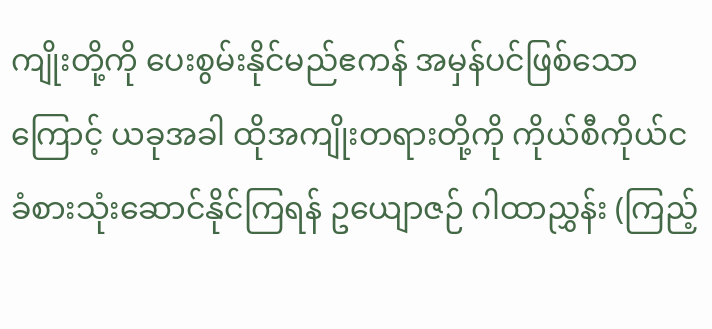ကျိုးတို့ကို ပေးစွမ်းနိုင်မည်ဧကန် အမှန်ပင်ဖြစ်သောကြောင့် ယခုအခါ ထိုအကျိုးတရားတို့ကို ကိုယ်စီကိုယ်င ခံစားသုံးဆောင်နိုင်ကြရန် ဥယျောဇဉ် ဂါထာညွှန်း (ကြည့်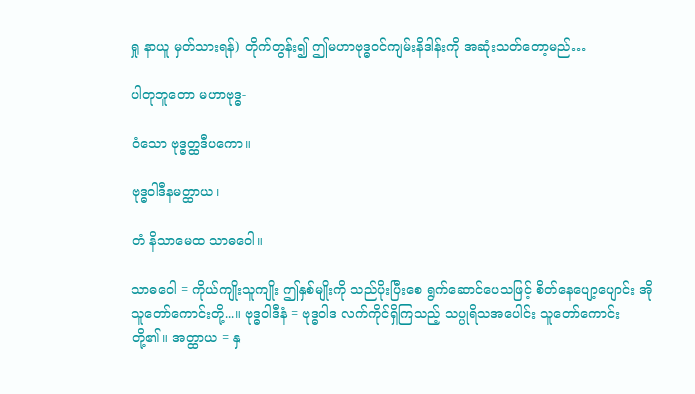ရှု နာယူ မှတ်သားရန်) တိုက်တွန်း၍ ဤမဟာဗုဒ္ဓဝင်ကျမ်းနိဒါန်းကို အဆုံးသတ်တော့မည်…

ပါတုဘူတော မဟာဗုဒ္ဓ-

ဝံသော ဗုဒ္ဓတ္ထဒီပကော။

ဗုဒ္ဓဝါဒီနမတ္ထာယ၊

တံ နိသာမေထ သာဓဝေါ။

သာဓဝေါ = ကိုယ်ကျိုးသူကျိုး ဤနှစ်မျိုးကို သည်ပိုးပြီးစေ ရွက်ဆောင်ပေသဖြင့် စိတ်နေပျော့ပျောင်း အိုသူတော်ကောင်းတို့...။ ဗုဒ္ဓဝါဒီနံ = ဗုဒ္ဓဝါဒ လက်ကိုင်ရှိကြသည့် သပ္ပုရိသအပေါင်း သူတော်ကောင်းတို့၏။ အတ္ထာယ = နှ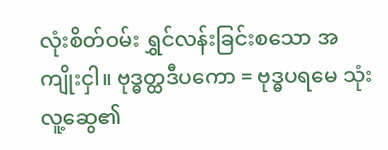လုံးစိတ်ဝမ်း ရွှင်လန်းခြင်းစသော အကျိုးငှါ။ ဗုဒ္ဓတ္ထဒီပကော = ဗုဒ္ဓပရမေ သုံးလူ့ဆွေ၏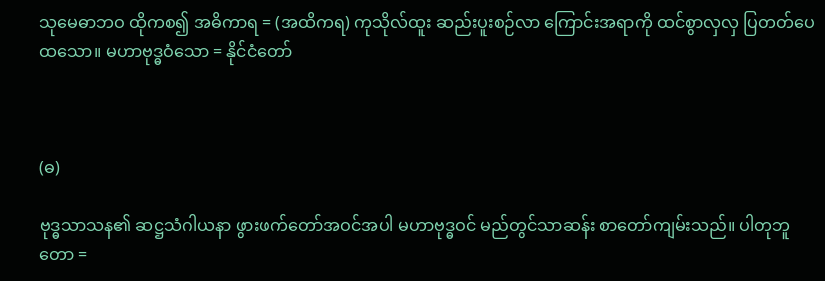သုမေဓာဘဝ ထိုကစ၍ အဓိကာရ = (အထိကရ) ကုသိုလ်ထူး ဆည်းပူးစဉ်လာ ကြောင်းအရာကို ထင်စွာလှလှ ပြတတ်ပေထသော။ မဟာဗုဒ္ဓဝံသော = နိုင်ငံတော်



(ဓ)

ဗုဒ္ဓသာသန၏ ဆဋ္ဌသံဂါယနာ ဖွားဖက်တော်အဝင်အပါ မဟာဗုဒ္ဓဝင် မည်တွင်သာဆန်း စာတော်ကျမ်းသည်။ ပါတုဘူတော =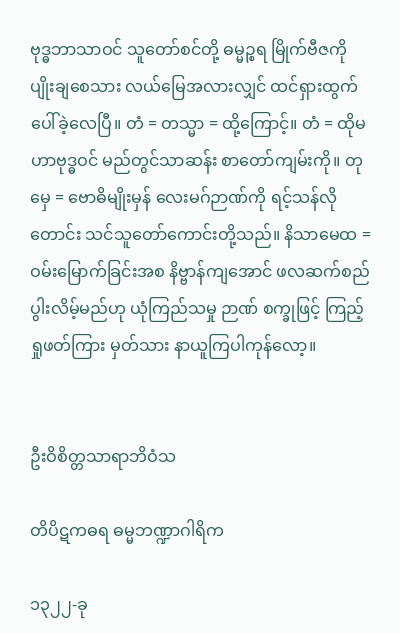ဗုဒ္ဓဘာသာဝင် သူတော်စင်တို့ ဓမ္မဉ္စရ မြိုက်ဗီဇကို ပျိုးချစေသား လယ်မြေအလားလျှင် ထင်ရှားထွက်ပေါ်ခဲ့လေပြီ။ တံ = တသ္မာ = ထို့ကြောင့်။ တံ = ထိုမဟာဗုဒ္ဓဝင် မည်တွင်သာဆန်း စာတော်ကျမ်းကို။ တုမှေ = ဗောဓိမျိုးမှန် လေးမဂ်ဉာဏ်ကို ရင့်သန်လိုတောင်း သင်သူတော်ကောင်းတို့သည်။ နိသာမေထ = ဝမ်းမြောက်ခြင်းအစ နိဗ္ဗာန်ကျအောင် ဖလဆက်စည် ပွါးလိမ့်မည်ဟု ယုံကြည်သမှု ဉာဏ် စက္ခုဖြင့် ကြည့်ရှုဖတ်ကြား မှတ်သား နာယူကြပါကုန်လော့။


ဦးဝိစိတ္တသာရာဘိဝံသ

တိပိဋကဓရ ဓမ္မဘဏ္ဍာဂါရိက

၁၃၂၂-ခု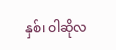နှစ်၊ ဝါဆိုလ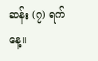ဆန်း (၇) ရက်နေ့။